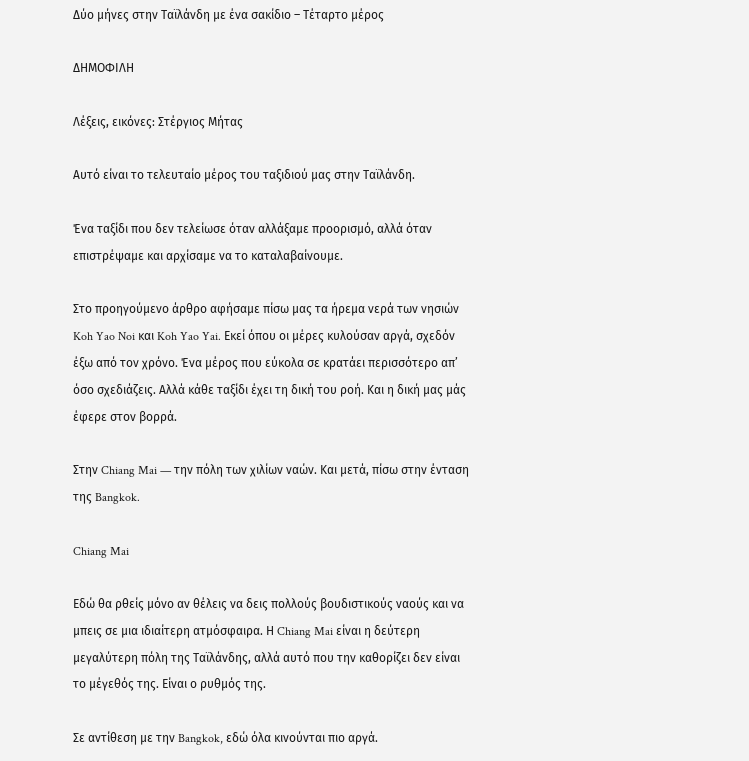Δύο μήνες στην Ταϊλάνδη με ένα σακίδιο – Τέταρτο μέρος

ΔΗΜΟΦΙΛΗ

Λέξεις, εικόνες: Στέργιος Μήτας

Αυτό είναι το τελευταίο μέρος του ταξιδιού μας στην Ταϊλάνδη.

Ένα ταξίδι που δεν τελείωσε όταν αλλάξαμε προορισμό, αλλά όταν επιστρέψαμε και αρχίσαμε να το καταλαβαίνουμε.

Στο προηγούμενο άρθρο αφήσαμε πίσω μας τα ήρεμα νερά των νησιών Koh Yao Noi και Koh Yao Yai. Εκεί όπου οι μέρες κυλούσαν αργά, σχεδόν έξω από τον χρόνο. Ένα μέρος που εύκολα σε κρατάει περισσότερο απ’ όσο σχεδιάζεις. Αλλά κάθε ταξίδι έχει τη δική του ροή. Και η δική μας μάς έφερε στον βορρά.

Στην Chiang Mai — την πόλη των χιλίων ναών. Και μετά, πίσω στην ένταση της Bangkok.

Chiang Mai

Εδώ θα ρθείς μόνο αν θέλεις να δεις πολλούς βουδιστικούς ναούς και να μπεις σε μια ιδιαίτερη ατμόσφαιρα. Η Chiang Mai είναι η δεύτερη μεγαλύτερη πόλη της Ταϊλάνδης, αλλά αυτό που την καθορίζει δεν είναι το μέγεθός της. Είναι ο ρυθμός της.

Σε αντίθεση με την Bangkok, εδώ όλα κινούνται πιο αργά.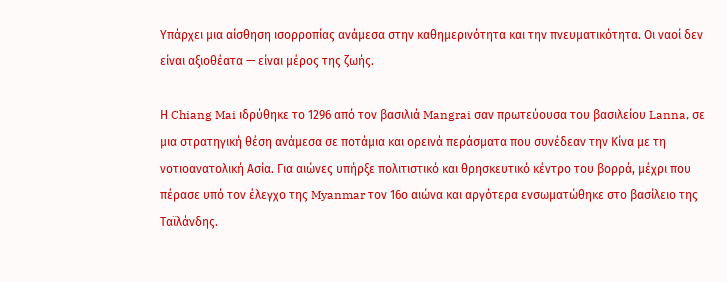Υπάρχει μια αίσθηση ισορροπίας ανάμεσα στην καθημερινότητα και την πνευματικότητα. Οι ναοί δεν είναι αξιοθέατα — είναι μέρος της ζωής.

Η Chiang Mai ιδρύθηκε το 1296 από τον βασιλιά Mangrai σαν πρωτεύουσα του βασιλείου Lanna, σε μια στρατηγική θέση ανάμεσα σε ποτάμια και ορεινά περάσματα που συνέδεαν την Κίνα με τη νοτιοανατολική Ασία. Για αιώνες υπήρξε πολιτιστικό και θρησκευτικό κέντρο του βορρά, μέχρι που πέρασε υπό τον έλεγχο της Myanmar τον 16ο αιώνα και αργότερα ενσωματώθηκε στο βασίλειο της Ταϊλάνδης.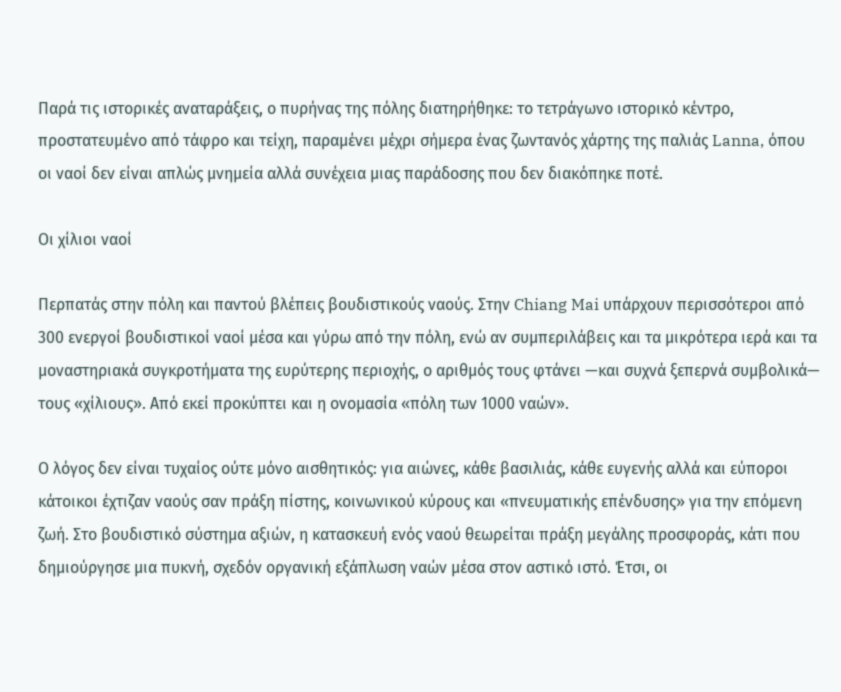Παρά τις ιστορικές αναταράξεις, ο πυρήνας της πόλης διατηρήθηκε: το τετράγωνο ιστορικό κέντρο, προστατευμένο από τάφρο και τείχη, παραμένει μέχρι σήμερα ένας ζωντανός χάρτης της παλιάς Lanna, όπου οι ναοί δεν είναι απλώς μνημεία αλλά συνέχεια μιας παράδοσης που δεν διακόπηκε ποτέ.

Οι χίλιοι ναοί

Περπατάς στην πόλη και παντού βλέπεις βουδιστικούς ναούς. Στην Chiang Mai υπάρχουν περισσότεροι από 300 ενεργοί βουδιστικοί ναοί μέσα και γύρω από την πόλη, ενώ αν συμπεριλάβεις και τα μικρότερα ιερά και τα μοναστηριακά συγκροτήματα της ευρύτερης περιοχής, ο αριθμός τους φτάνει —και συχνά ξεπερνά συμβολικά— τους «χίλιους». Από εκεί προκύπτει και η ονομασία «πόλη των 1000 ναών».

Ο λόγος δεν είναι τυχαίος ούτε μόνο αισθητικός: για αιώνες, κάθε βασιλιάς, κάθε ευγενής αλλά και εύποροι κάτοικοι έχτιζαν ναούς σαν πράξη πίστης, κοινωνικού κύρους και «πνευματικής επένδυσης» για την επόμενη ζωή. Στο βουδιστικό σύστημα αξιών, η κατασκευή ενός ναού θεωρείται πράξη μεγάλης προσφοράς, κάτι που δημιούργησε μια πυκνή, σχεδόν οργανική εξάπλωση ναών μέσα στον αστικό ιστό. Έτσι, οι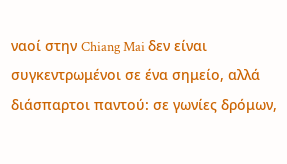ναοί στην Chiang Mai δεν είναι συγκεντρωμένοι σε ένα σημείο, αλλά διάσπαρτοι παντού: σε γωνίες δρόμων,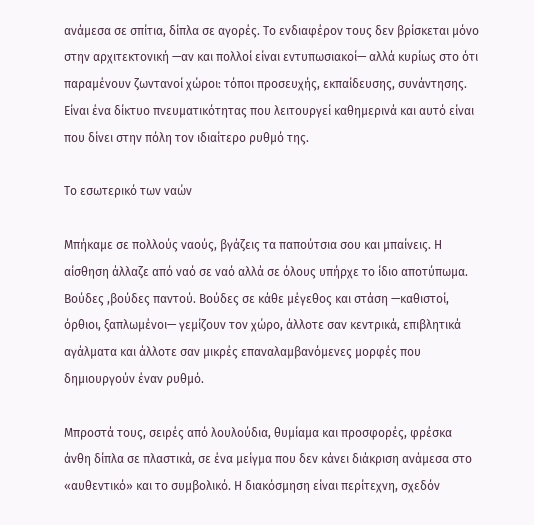ανάμεσα σε σπίτια, δίπλα σε αγορές. Το ενδιαφέρον τους δεν βρίσκεται μόνο στην αρχιτεκτονική —αν και πολλοί είναι εντυπωσιακοί— αλλά κυρίως στο ότι παραμένουν ζωντανοί χώροι: τόποι προσευχής, εκπαίδευσης, συνάντησης. Είναι ένα δίκτυο πνευματικότητας που λειτουργεί καθημερινά και αυτό είναι που δίνει στην πόλη τον ιδιαίτερο ρυθμό της.

Το εσωτερικό των ναών

Μπήκαμε σε πολλούς ναούς, βγάζεις τα παπούτσια σου και μπαίνεις. Η αίσθηση άλλαζε από ναό σε ναό αλλά σε όλους υπήρχε το ίδιο αποτύπωμα. Βούδες ,βούδες παντού. Βούδες σε κάθε μέγεθος και στάση —καθιστοί, όρθιοι, ξαπλωμένοι— γεμίζουν τον χώρο, άλλοτε σαν κεντρικά, επιβλητικά αγάλματα και άλλοτε σαν μικρές επαναλαμβανόμενες μορφές που δημιουργούν έναν ρυθμό.

Μπροστά τους, σειρές από λουλούδια, θυμίαμα και προσφορές, φρέσκα άνθη δίπλα σε πλαστικά, σε ένα μείγμα που δεν κάνει διάκριση ανάμεσα στο «αυθεντικό» και το συμβολικό. Η διακόσμηση είναι περίτεχνη, σχεδόν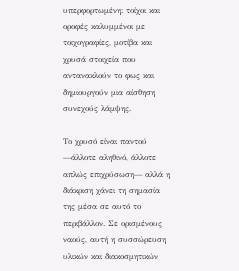υπερφορτωμένη: τοίχοι και οροφές καλυμμένοι με τοιχογραφίες, μοτίβα και χρυσά στοιχεία που αντανακλούν το φως και δημιουργούν μια αίσθηση συνεχούς λάμψης.

Το χρυσό είναι παντού —άλλοτε αληθινό, άλλοτε απλώς επιχρύσωση— αλλά η διάκριση χάνει τη σημασία της μέσα σε αυτό το περιβάλλον. Σε ορισμένους ναούς, αυτή η συσσώρευση υλικών και διακοσμητικών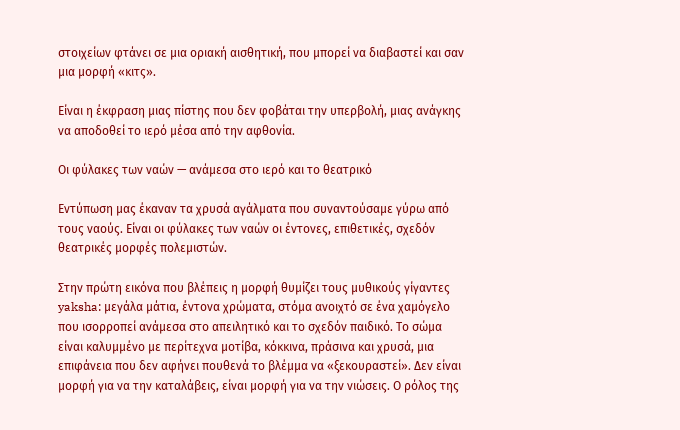στοιχείων φτάνει σε μια οριακή αισθητική, που μπορεί να διαβαστεί και σαν μια μορφή «κιτς».

Είναι η έκφραση μιας πίστης που δεν φοβάται την υπερβολή, μιας ανάγκης να αποδοθεί το ιερό μέσα από την αφθονία.

Οι φύλακες των ναών — ανάμεσα στο ιερό και το θεατρικό

Εντύπωση μας έκαναν τα χρυσά αγάλματα που συναντούσαμε γύρω από τους ναούς. Είναι οι φύλακες των ναών οι έντονες, επιθετικές, σχεδόν θεατρικές μορφές πολεμιστών.

Στην πρώτη εικόνα που βλέπεις η μορφή θυμίζει τους μυθικούς γίγαντες yaksha: μεγάλα μάτια, έντονα χρώματα, στόμα ανοιχτό σε ένα χαμόγελο που ισορροπεί ανάμεσα στο απειλητικό και το σχεδόν παιδικό. Το σώμα είναι καλυμμένο με περίτεχνα μοτίβα, κόκκινα, πράσινα και χρυσά, μια επιφάνεια που δεν αφήνει πουθενά το βλέμμα να «ξεκουραστεί». Δεν είναι μορφή για να την καταλάβεις, είναι μορφή για να την νιώσεις. Ο ρόλος της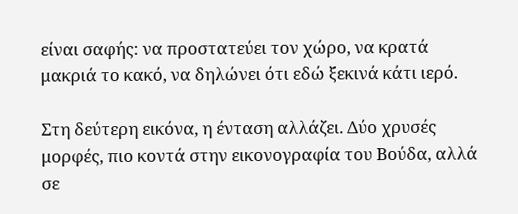είναι σαφής: να προστατεύει τον χώρο, να κρατά μακριά το κακό, να δηλώνει ότι εδώ ξεκινά κάτι ιερό.

Στη δεύτερη εικόνα, η ένταση αλλάζει. Δύο χρυσές μορφές, πιο κοντά στην εικονογραφία του Βούδα, αλλά σε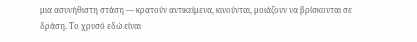μια ασυνήθιστη στάση — κρατούν αντικείμενα, κινούνται, μοιάζουν να βρίσκονται σε δράση. Το χρυσό εδώ είναι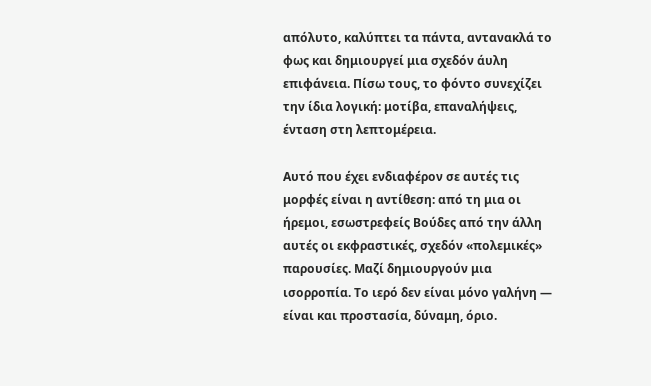απόλυτο, καλύπτει τα πάντα, αντανακλά το φως και δημιουργεί μια σχεδόν άυλη επιφάνεια. Πίσω τους, το φόντο συνεχίζει την ίδια λογική: μοτίβα, επαναλήψεις, ένταση στη λεπτομέρεια.

Αυτό που έχει ενδιαφέρον σε αυτές τις μορφές είναι η αντίθεση: από τη μια οι ήρεμοι, εσωστρεφείς Βούδες από την άλλη αυτές οι εκφραστικές, σχεδόν «πολεμικές» παρουσίες. Μαζί δημιουργούν μια ισορροπία. Το ιερό δεν είναι μόνο γαλήνη — είναι και προστασία, δύναμη, όριο.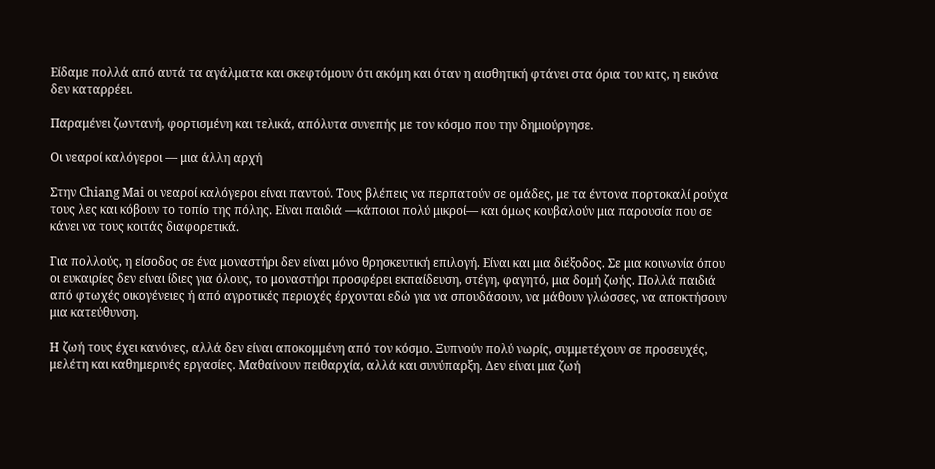Είδαμε πολλά από αυτά τα αγάλματα και σκεφτόμουν ότι ακόμη και όταν η αισθητική φτάνει στα όρια του κιτς, η εικόνα δεν καταρρέει.

Παραμένει ζωντανή, φορτισμένη και τελικά, απόλυτα συνεπής με τον κόσμο που την δημιούργησε.

Οι νεαροί καλόγεροι — μια άλλη αρχή

Στην Chiang Mai οι νεαροί καλόγεροι είναι παντού. Τους βλέπεις να περπατούν σε ομάδες, με τα έντονα πορτοκαλί ρούχα τους λες και κόβουν το τοπίο της πόλης. Είναι παιδιά —κάποιοι πολύ μικροί— και όμως κουβαλούν μια παρουσία που σε κάνει να τους κοιτάς διαφορετικά.

Για πολλούς, η είσοδος σε ένα μοναστήρι δεν είναι μόνο θρησκευτική επιλογή. Είναι και μια διέξοδος. Σε μια κοινωνία όπου οι ευκαιρίες δεν είναι ίδιες για όλους, το μοναστήρι προσφέρει εκπαίδευση, στέγη, φαγητό, μια δομή ζωής. Πολλά παιδιά από φτωχές οικογένειες ή από αγροτικές περιοχές έρχονται εδώ για να σπουδάσουν, να μάθουν γλώσσες, να αποκτήσουν μια κατεύθυνση.

Η ζωή τους έχει κανόνες, αλλά δεν είναι αποκομμένη από τον κόσμο. Ξυπνούν πολύ νωρίς, συμμετέχουν σε προσευχές, μελέτη και καθημερινές εργασίες. Μαθαίνουν πειθαρχία, αλλά και συνύπαρξη. Δεν είναι μια ζωή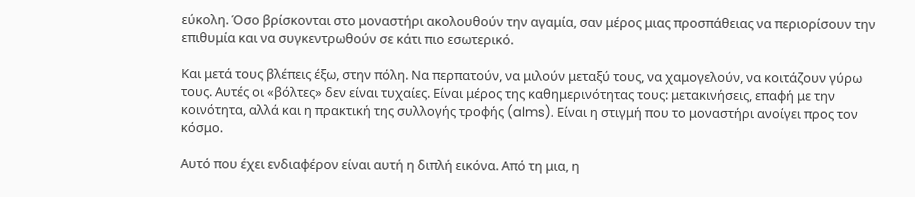εύκολη. Όσο βρίσκονται στο μοναστήρι ακολουθούν την αγαμία, σαν μέρος μιας προσπάθειας να περιορίσουν την επιθυμία και να συγκεντρωθούν σε κάτι πιο εσωτερικό.

Και μετά τους βλέπεις έξω, στην πόλη. Να περπατούν, να μιλούν μεταξύ τους, να χαμογελούν, να κοιτάζουν γύρω τους. Αυτές οι «βόλτες» δεν είναι τυχαίες. Είναι μέρος της καθημερινότητας τους: μετακινήσεις, επαφή με την κοινότητα, αλλά και η πρακτική της συλλογής τροφής (alms). Είναι η στιγμή που το μοναστήρι ανοίγει προς τον κόσμο.

Αυτό που έχει ενδιαφέρον είναι αυτή η διπλή εικόνα. Από τη μια, η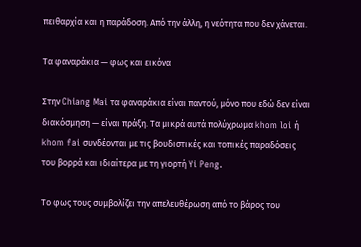πειθαρχία και η παράδοση. Από την άλλη, η νεότητα που δεν χάνεται.

Τα φαναράκια — φως και εικόνα

Στην Chiang Mai τα φαναράκια είναι παντού, μόνο που εδώ δεν είναι διακόσμηση — είναι πράξη. Τα μικρά αυτά πολύχρωμα khom loi ή khom fai συνδέονται με τις βουδιστικές και τοπικές παραδόσεις του βορρά και ιδιαίτερα με τη γιορτή Yi Peng.

Το φως τους συμβολίζει την απελευθέρωση από το βάρος του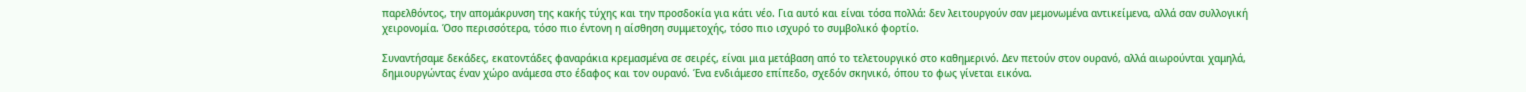παρελθόντος, την απομάκρυνση της κακής τύχης και την προσδοκία για κάτι νέο. Για αυτό και είναι τόσα πολλά: δεν λειτουργούν σαν μεμονωμένα αντικείμενα, αλλά σαν συλλογική χειρονομία. Όσο περισσότερα, τόσο πιο έντονη η αίσθηση συμμετοχής, τόσο πιο ισχυρό το συμβολικό φορτίο.

Συναντήσαμε δεκάδες, εκατοντάδες φαναράκια κρεμασμένα σε σειρές, είναι μια μετάβαση από το τελετουργικό στο καθημερινό. Δεν πετούν στον ουρανό, αλλά αιωρούνται χαμηλά, δημιουργώντας έναν χώρο ανάμεσα στο έδαφος και τον ουρανό. Ένα ενδιάμεσο επίπεδο, σχεδόν σκηνικό, όπου το φως γίνεται εικόνα.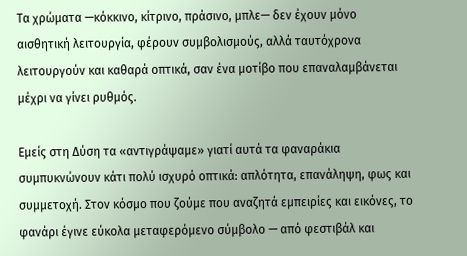Τα χρώματα —κόκκινο, κίτρινο, πράσινο, μπλε— δεν έχουν μόνο αισθητική λειτουργία, φέρουν συμβολισμούς, αλλά ταυτόχρονα λειτουργούν και καθαρά οπτικά, σαν ένα μοτίβο που επαναλαμβάνεται μέχρι να γίνει ρυθμός.

Εμείς στη Δύση τα «αντιγράψαμε» γιατί αυτά τα φαναράκια συμπυκνώνουν κάτι πολύ ισχυρό οπτικά: απλότητα, επανάληψη, φως και συμμετοχή. Στον κόσμο που ζούμε που αναζητά εμπειρίες και εικόνες, το φανάρι έγινε εύκολα μεταφερόμενο σύμβολο — από φεστιβάλ και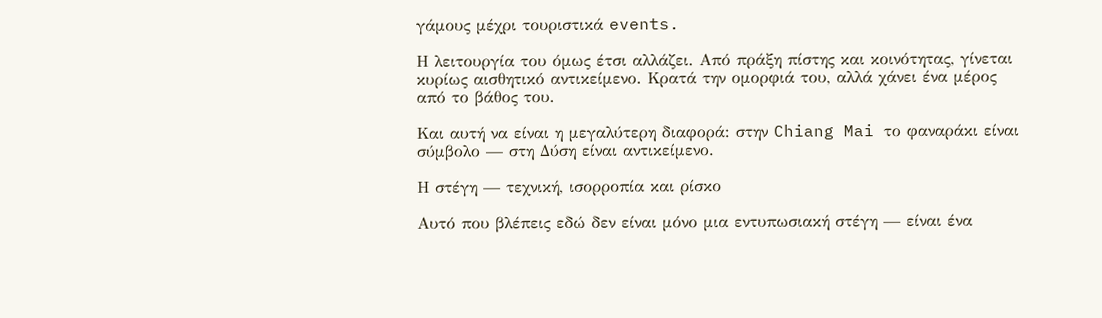γάμους μέχρι τουριστικά events.

Η λειτουργία του όμως έτσι αλλάζει. Από πράξη πίστης και κοινότητας, γίνεται κυρίως αισθητικό αντικείμενο. Κρατά την ομορφιά του, αλλά χάνει ένα μέρος από το βάθος του.

Και αυτή να είναι η μεγαλύτερη διαφορά: στην Chiang Mai το φαναράκι είναι σύμβολο — στη Δύση είναι αντικείμενο.

Η στέγη — τεχνική, ισορροπία και ρίσκο

Αυτό που βλέπεις εδώ δεν είναι μόνο μια εντυπωσιακή στέγη — είναι ένα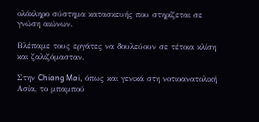ολόκληρο σύστημα κατασκευής που στηρίζεται σε γνώση αιώνων.

Βλέπαμε τους εργάτες να δουλεύουν σε τέτοια κλίση και ζαλιζόμασταν.

Στην Chiang Mai, όπως και γενικά στη νοτιοανατολική Ασία, το μπαμπού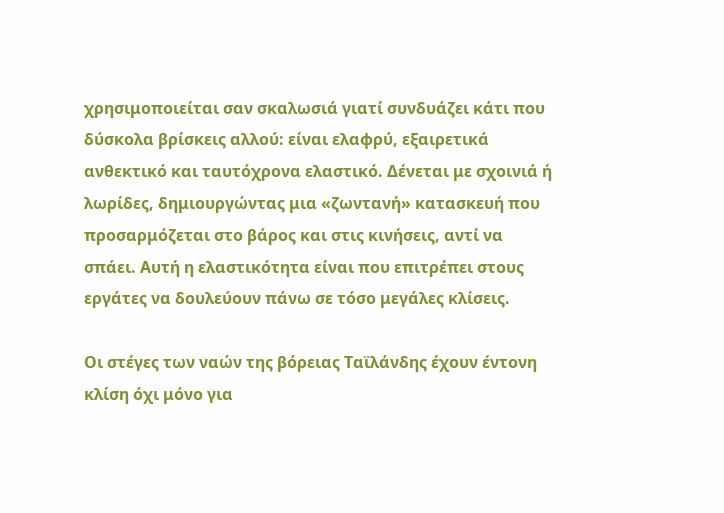χρησιμοποιείται σαν σκαλωσιά γιατί συνδυάζει κάτι που δύσκολα βρίσκεις αλλού: είναι ελαφρύ, εξαιρετικά ανθεκτικό και ταυτόχρονα ελαστικό. Δένεται με σχοινιά ή λωρίδες, δημιουργώντας μια «ζωντανή» κατασκευή που προσαρμόζεται στο βάρος και στις κινήσεις, αντί να σπάει. Αυτή η ελαστικότητα είναι που επιτρέπει στους εργάτες να δουλεύουν πάνω σε τόσο μεγάλες κλίσεις.

Οι στέγες των ναών της βόρειας Ταϊλάνδης έχουν έντονη κλίση όχι μόνο για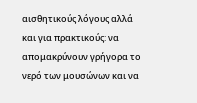αισθητικούς λόγους αλλά και για πρακτικούς: να απομακρύνουν γρήγορα το νερό των μουσώνων και να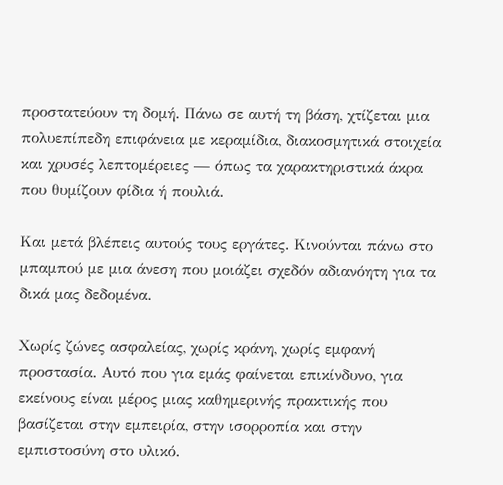προστατεύουν τη δομή. Πάνω σε αυτή τη βάση, χτίζεται μια πολυεπίπεδη επιφάνεια με κεραμίδια, διακοσμητικά στοιχεία και χρυσές λεπτομέρειες — όπως τα χαρακτηριστικά άκρα που θυμίζουν φίδια ή πουλιά.

Και μετά βλέπεις αυτούς τους εργάτες. Κινούνται πάνω στο μπαμπού με μια άνεση που μοιάζει σχεδόν αδιανόητη για τα δικά μας δεδομένα.

Χωρίς ζώνες ασφαλείας, χωρίς κράνη, χωρίς εμφανή προστασία. Αυτό που για εμάς φαίνεται επικίνδυνο, για εκείνους είναι μέρος μιας καθημερινής πρακτικής που βασίζεται στην εμπειρία, στην ισορροπία και στην εμπιστοσύνη στο υλικό.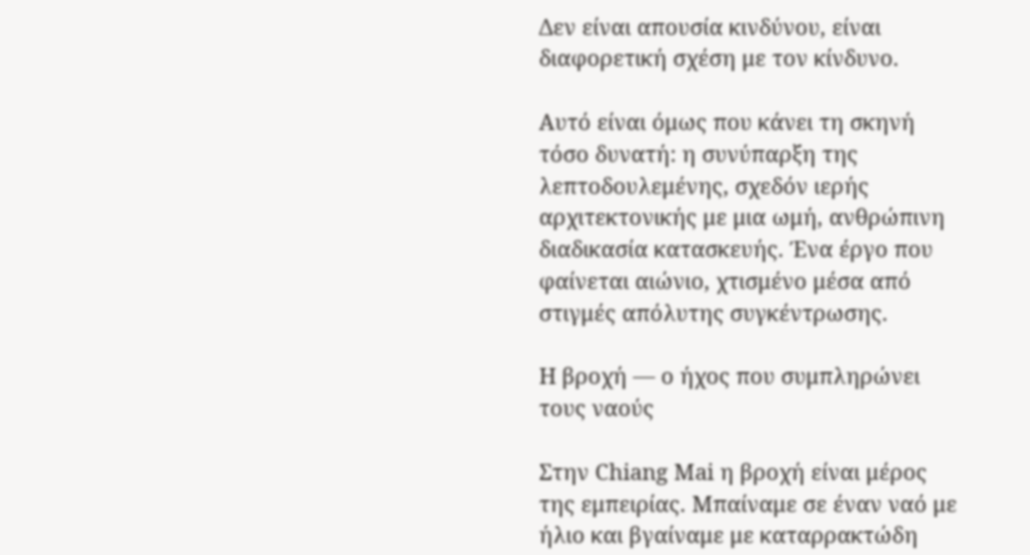Δεν είναι απουσία κινδύνου, είναι διαφορετική σχέση με τον κίνδυνο.

Αυτό είναι όμως που κάνει τη σκηνή τόσο δυνατή: η συνύπαρξη της λεπτοδουλεμένης, σχεδόν ιερής αρχιτεκτονικής με μια ωμή, ανθρώπινη διαδικασία κατασκευής. Ένα έργο που φαίνεται αιώνιο, χτισμένο μέσα από στιγμές απόλυτης συγκέντρωσης.

Η βροχή — ο ήχος που συμπληρώνει τους ναούς

Στην Chiang Mai η βροχή είναι μέρος της εμπειρίας. Μπαίναμε σε έναν ναό με ήλιο και βγαίναμε με καταρρακτώδη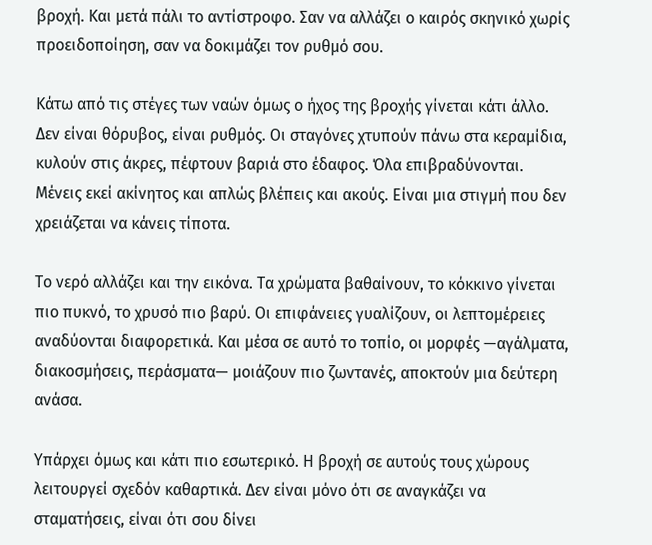βροχή. Και μετά πάλι το αντίστροφο. Σαν να αλλάζει ο καιρός σκηνικό χωρίς προειδοποίηση, σαν να δοκιμάζει τον ρυθμό σου.

Κάτω από τις στέγες των ναών όμως ο ήχος της βροχής γίνεται κάτι άλλο. Δεν είναι θόρυβος, είναι ρυθμός. Οι σταγόνες χτυπούν πάνω στα κεραμίδια, κυλούν στις άκρες, πέφτουν βαριά στο έδαφος. Όλα επιβραδύνονται. Μένεις εκεί ακίνητος και απλώς βλέπεις και ακούς. Είναι μια στιγμή που δεν χρειάζεται να κάνεις τίποτα.

Το νερό αλλάζει και την εικόνα. Τα χρώματα βαθαίνουν, το κόκκινο γίνεται πιο πυκνό, το χρυσό πιο βαρύ. Οι επιφάνειες γυαλίζουν, οι λεπτομέρειες αναδύονται διαφορετικά. Και μέσα σε αυτό το τοπίο, οι μορφές —αγάλματα, διακοσμήσεις, περάσματα— μοιάζουν πιο ζωντανές, αποκτούν μια δεύτερη ανάσα.

Υπάρχει όμως και κάτι πιο εσωτερικό. Η βροχή σε αυτούς τους χώρους λειτουργεί σχεδόν καθαρτικά. Δεν είναι μόνο ότι σε αναγκάζει να σταματήσεις, είναι ότι σου δίνει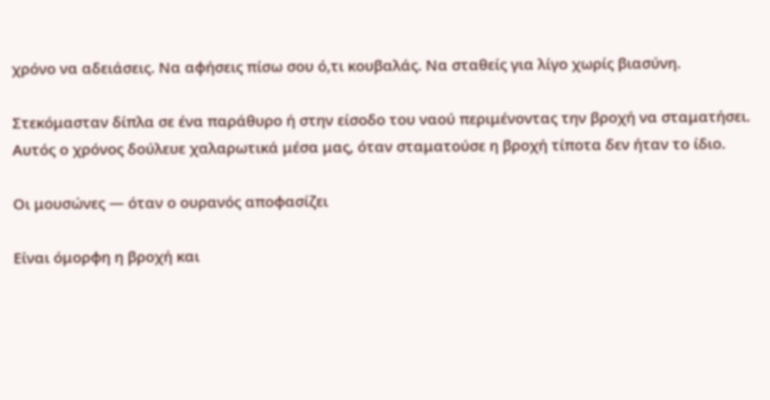χρόνο να αδειάσεις. Να αφήσεις πίσω σου ό,τι κουβαλάς. Να σταθείς για λίγο χωρίς βιασύνη.

Στεκόμασταν δίπλα σε ένα παράθυρο ή στην είσοδο του ναού περιμένοντας την βροχή να σταματήσει. Αυτός ο χρόνος δούλευε χαλαρωτικά μέσα μας, όταν σταματούσε η βροχή τίποτα δεν ήταν το ίδιο.

Οι μουσώνες — όταν ο ουρανός αποφασίζει

Είναι όμορφη η βροχή και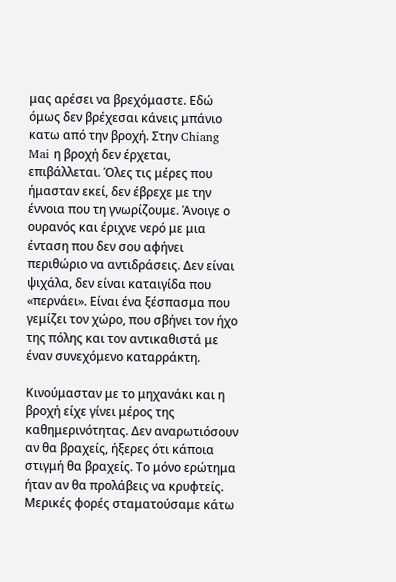μας αρέσει να βρεχόμαστε. Εδώ όμως δεν βρέχεσαι κάνεις μπάνιο κατω από την βροχή. Στην Chiang Mai η βροχή δεν έρχεται, επιβάλλεται. Όλες τις μέρες που ήμασταν εκεί, δεν έβρεχε με την έννοια που τη γνωρίζουμε. Άνοιγε ο ουρανός και έριχνε νερό με μια ένταση που δεν σου αφήνει περιθώριο να αντιδράσεις. Δεν είναι ψιχάλα, δεν είναι καταιγίδα που «περνάει». Είναι ένα ξέσπασμα που γεμίζει τον χώρο, που σβήνει τον ήχο της πόλης και τον αντικαθιστά με έναν συνεχόμενο καταρράκτη.

Κινούμασταν με το μηχανάκι και η βροχή είχε γίνει μέρος της καθημερινότητας. Δεν αναρωτιόσουν αν θα βραχείς, ήξερες ότι κάποια στιγμή θα βραχείς. Το μόνο ερώτημα ήταν αν θα προλάβεις να κρυφτείς. Μερικές φορές σταματούσαμε κάτω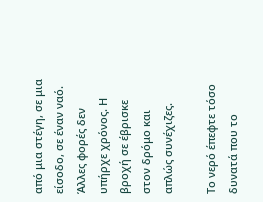από μια στέγη, σε μια είσοδο, σε έναν ναό. Άλλες φορές δεν υπήρχε χρόνος. Η βροχή σε έβρισκε στον δρόμο και απλώς συνέχιζες.

Το νερό έπεφτε τόσο δυνατά που το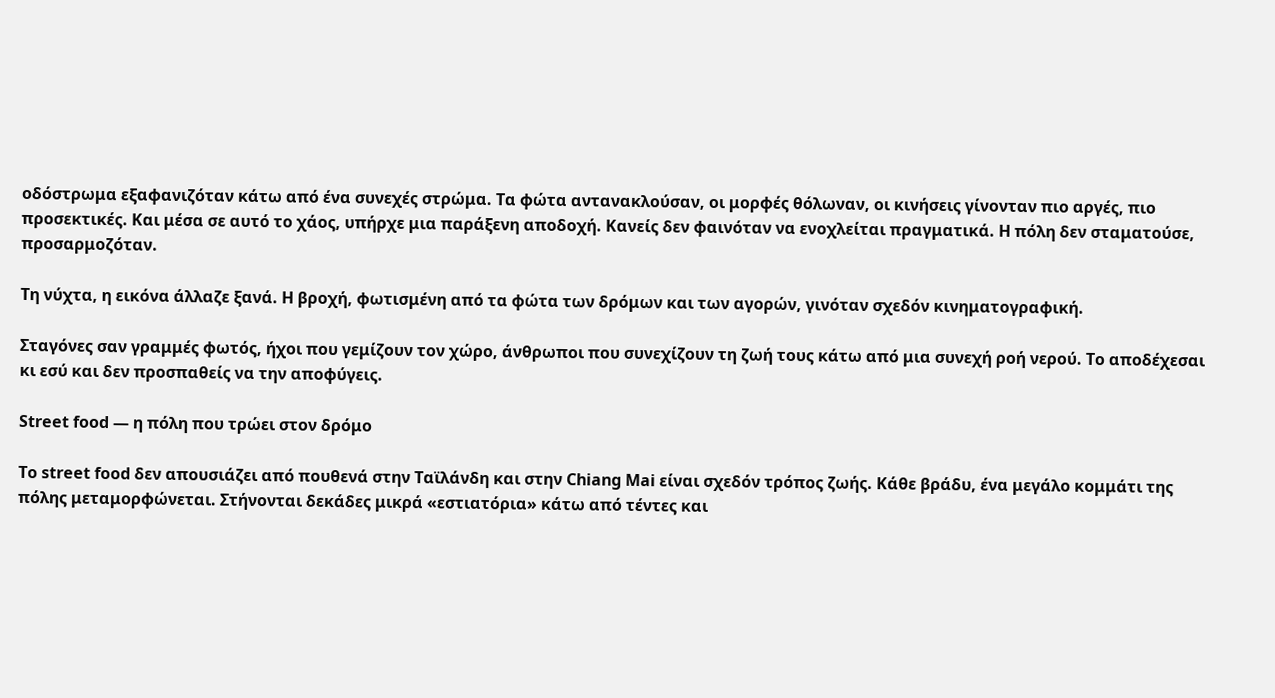οδόστρωμα εξαφανιζόταν κάτω από ένα συνεχές στρώμα. Τα φώτα αντανακλούσαν, οι μορφές θόλωναν, οι κινήσεις γίνονταν πιο αργές, πιο προσεκτικές. Και μέσα σε αυτό το χάος, υπήρχε μια παράξενη αποδοχή. Κανείς δεν φαινόταν να ενοχλείται πραγματικά. Η πόλη δεν σταματούσε, προσαρμοζόταν.

Τη νύχτα, η εικόνα άλλαζε ξανά. Η βροχή, φωτισμένη από τα φώτα των δρόμων και των αγορών, γινόταν σχεδόν κινηματογραφική.

Σταγόνες σαν γραμμές φωτός, ήχοι που γεμίζουν τον χώρο, άνθρωποι που συνεχίζουν τη ζωή τους κάτω από μια συνεχή ροή νερού. Το αποδέχεσαι κι εσύ και δεν προσπαθείς να την αποφύγεις.

Street food — η πόλη που τρώει στον δρόμο

Το street food δεν απουσιάζει από πουθενά στην Ταϊλάνδη και στην Chiang Mai είναι σχεδόν τρόπος ζωής. Κάθε βράδυ, ένα μεγάλο κομμάτι της πόλης μεταμορφώνεται. Στήνονται δεκάδες μικρά «εστιατόρια» κάτω από τέντες και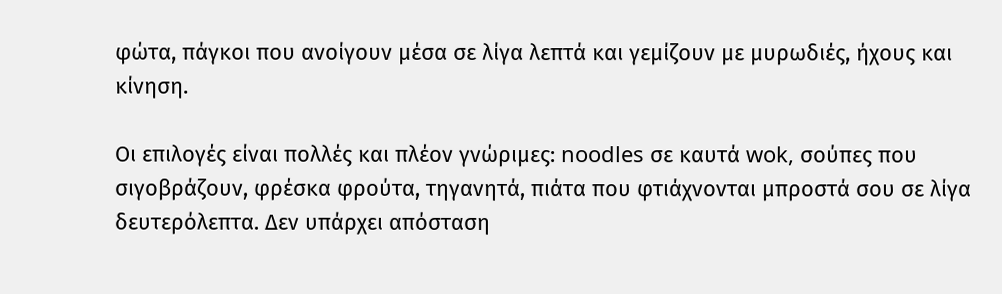φώτα, πάγκοι που ανοίγουν μέσα σε λίγα λεπτά και γεμίζουν με μυρωδιές, ήχους και κίνηση.

Οι επιλογές είναι πολλές και πλέον γνώριμες: noodles σε καυτά wok, σούπες που σιγοβράζουν, φρέσκα φρούτα, τηγανητά, πιάτα που φτιάχνονται μπροστά σου σε λίγα δευτερόλεπτα. Δεν υπάρχει απόσταση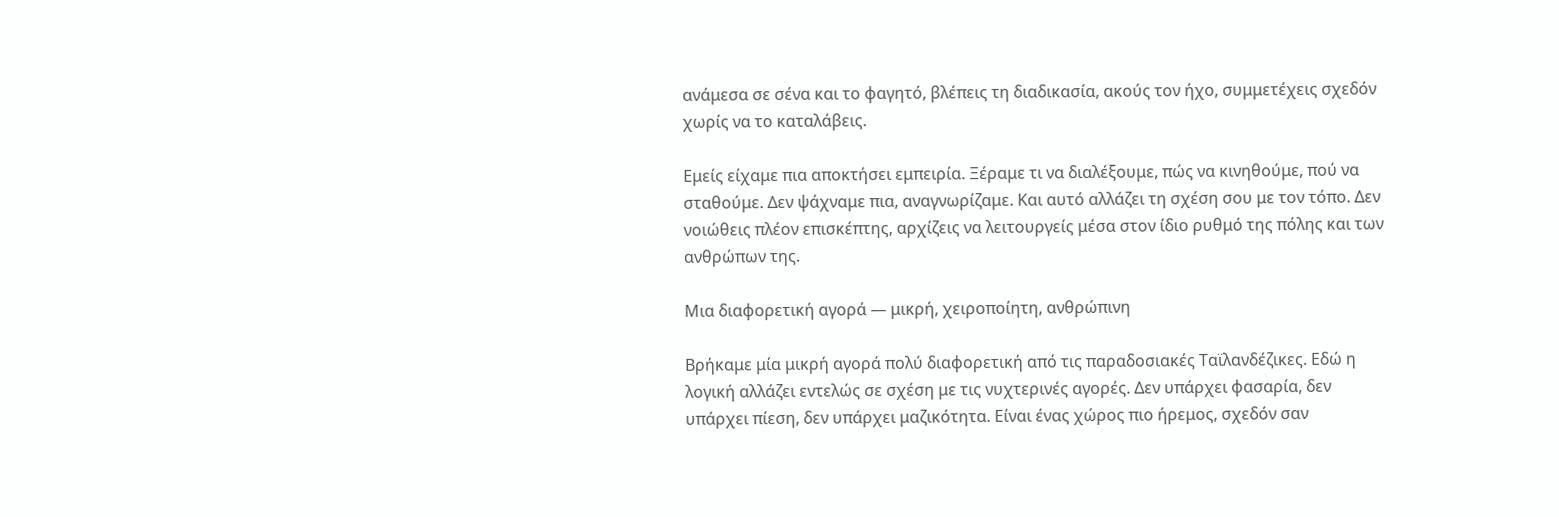ανάμεσα σε σένα και το φαγητό, βλέπεις τη διαδικασία, ακούς τον ήχο, συμμετέχεις σχεδόν χωρίς να το καταλάβεις.

Εμείς είχαμε πια αποκτήσει εμπειρία. Ξέραμε τι να διαλέξουμε, πώς να κινηθούμε, πού να σταθούμε. Δεν ψάχναμε πια, αναγνωρίζαμε. Και αυτό αλλάζει τη σχέση σου με τον τόπο. Δεν νοιώθεις πλέον επισκέπτης, αρχίζεις να λειτουργείς μέσα στον ίδιο ρυθμό της πόλης και των ανθρώπων της.

Μια διαφορετική αγορά — μικρή, χειροποίητη, ανθρώπινη

Βρήκαμε μία μικρή αγορά πολύ διαφορετική από τις παραδοσιακές Ταϊλανδέζικες. Εδώ η λογική αλλάζει εντελώς σε σχέση με τις νυχτερινές αγορές. Δεν υπάρχει φασαρία, δεν υπάρχει πίεση, δεν υπάρχει μαζικότητα. Είναι ένας χώρος πιο ήρεμος, σχεδόν σαν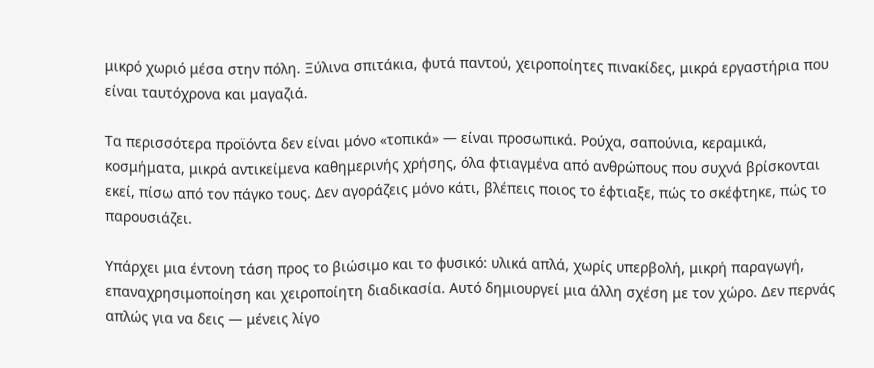μικρό χωριό μέσα στην πόλη. Ξύλινα σπιτάκια, φυτά παντού, χειροποίητες πινακίδες, μικρά εργαστήρια που είναι ταυτόχρονα και μαγαζιά.

Τα περισσότερα προϊόντα δεν είναι μόνο «τοπικά» — είναι προσωπικά. Ρούχα, σαπούνια, κεραμικά, κοσμήματα, μικρά αντικείμενα καθημερινής χρήσης, όλα φτιαγμένα από ανθρώπους που συχνά βρίσκονται εκεί, πίσω από τον πάγκο τους. Δεν αγοράζεις μόνο κάτι, βλέπεις ποιος το έφτιαξε, πώς το σκέφτηκε, πώς το παρουσιάζει.

Υπάρχει μια έντονη τάση προς το βιώσιμο και το φυσικό: υλικά απλά, χωρίς υπερβολή, μικρή παραγωγή, επαναχρησιμοποίηση και χειροποίητη διαδικασία. Αυτό δημιουργεί μια άλλη σχέση με τον χώρο. Δεν περνάς απλώς για να δεις — μένεις λίγο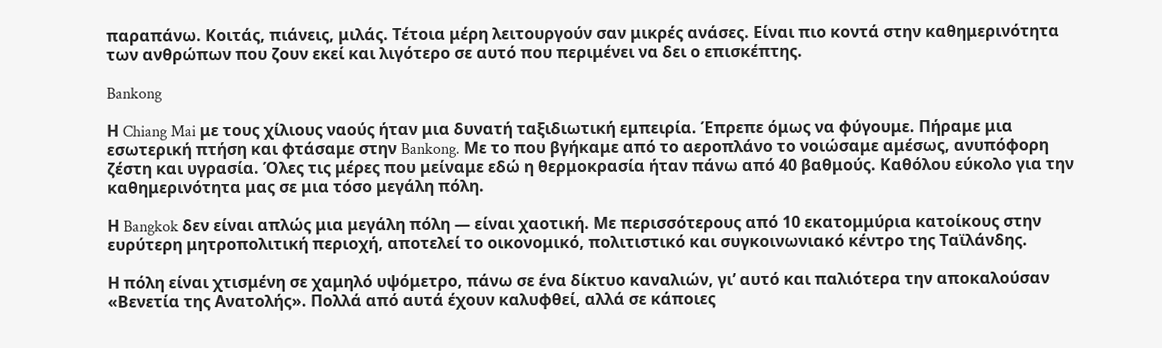παραπάνω. Κοιτάς, πιάνεις, μιλάς. Τέτοια μέρη λειτουργούν σαν μικρές ανάσες. Είναι πιο κοντά στην καθημερινότητα των ανθρώπων που ζουν εκεί και λιγότερο σε αυτό που περιμένει να δει ο επισκέπτης.

Bankong

Η Chiang Mai με τους χίλιους ναούς ήταν μια δυνατή ταξιδιωτική εμπειρία. Έπρεπε όμως να φύγουμε. Πήραμε μια εσωτερική πτήση και φτάσαμε στην Bankong. Με το που βγήκαμε από το αεροπλάνο το νοιώσαμε αμέσως, ανυπόφορη ζέστη και υγρασία. Όλες τις μέρες που μείναμε εδώ η θερμοκρασία ήταν πάνω από 40 βαθμούς. Καθόλου εύκολο για την καθημερινότητα μας σε μια τόσο μεγάλη πόλη.

Η Bangkok δεν είναι απλώς μια μεγάλη πόλη — είναι χαοτική. Με περισσότερους από 10 εκατομμύρια κατοίκους στην ευρύτερη μητροπολιτική περιοχή, αποτελεί το οικονομικό, πολιτιστικό και συγκοινωνιακό κέντρο της Ταϊλάνδης.

Η πόλη είναι χτισμένη σε χαμηλό υψόμετρο, πάνω σε ένα δίκτυο καναλιών, γι’ αυτό και παλιότερα την αποκαλούσαν «Βενετία της Ανατολής». Πολλά από αυτά έχουν καλυφθεί, αλλά σε κάποιες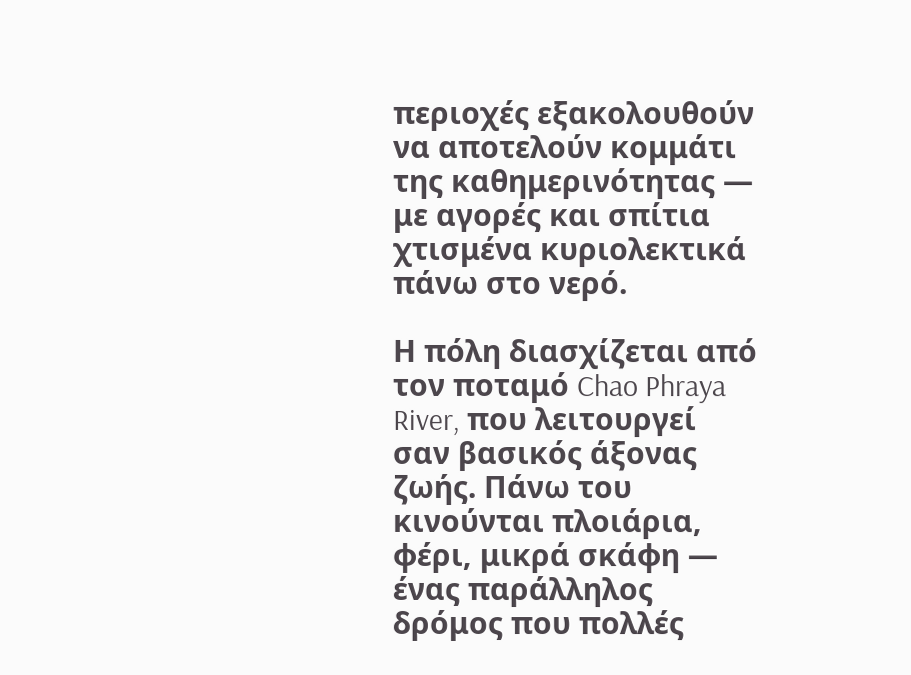περιοχές εξακολουθούν να αποτελούν κομμάτι της καθημερινότητας — με αγορές και σπίτια χτισμένα κυριολεκτικά πάνω στο νερό.

Η πόλη διασχίζεται από τον ποταμό Chao Phraya River, που λειτουργεί σαν βασικός άξονας ζωής. Πάνω του κινούνται πλοιάρια, φέρι, μικρά σκάφη — ένας παράλληλος δρόμος που πολλές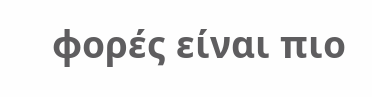φορές είναι πιο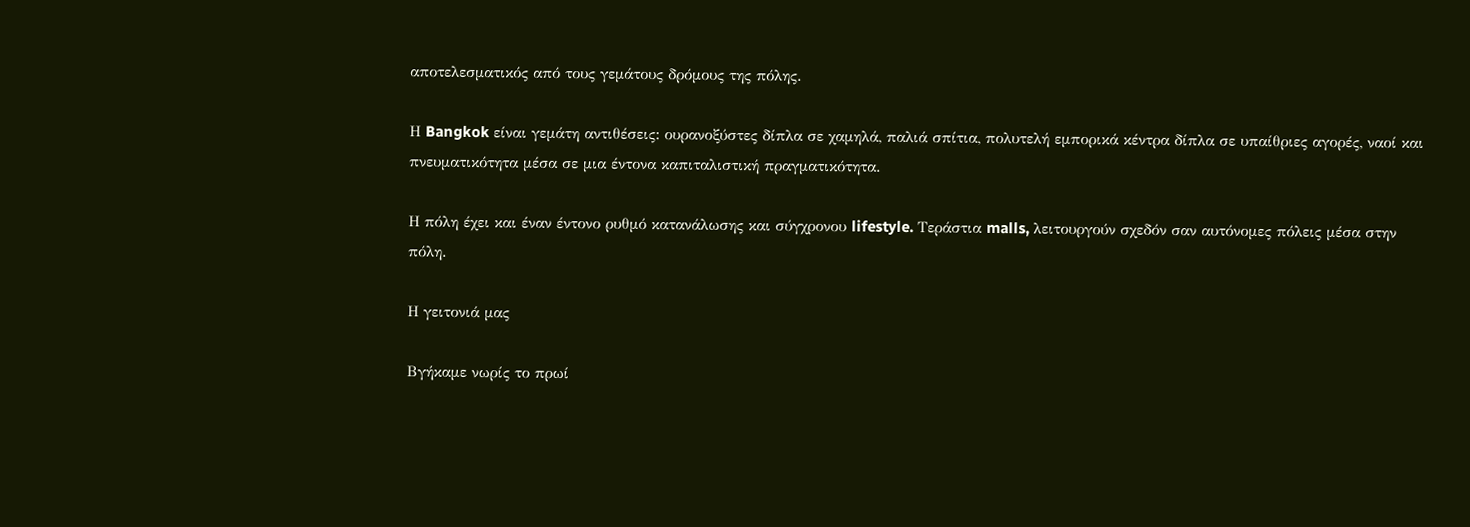αποτελεσματικός από τους γεμάτους δρόμους της πόλης.

Η Bangkok είναι γεμάτη αντιθέσεις: ουρανοξύστες δίπλα σε χαμηλά, παλιά σπίτια, πολυτελή εμπορικά κέντρα δίπλα σε υπαίθριες αγορές, ναοί και πνευματικότητα μέσα σε μια έντονα καπιταλιστική πραγματικότητα.

Η πόλη έχει και έναν έντονο ρυθμό κατανάλωσης και σύγχρονου lifestyle. Τεράστια malls, λειτουργούν σχεδόν σαν αυτόνομες πόλεις μέσα στην πόλη.

Η γειτονιά μας

Βγήκαμε νωρίς το πρωί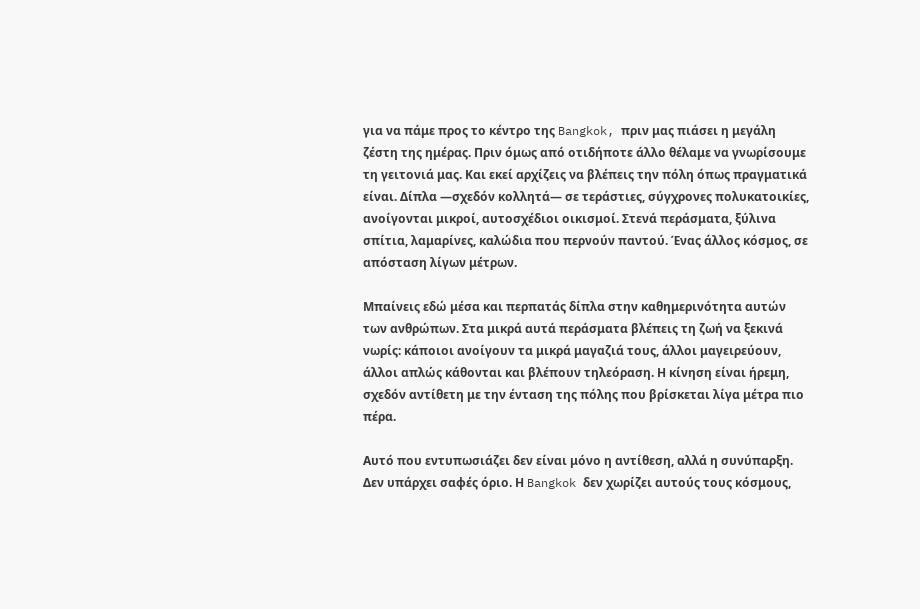για να πάμε προς το κέντρο της Bangkok, πριν μας πιάσει η μεγάλη ζέστη της ημέρας. Πριν όμως από οτιδήποτε άλλο θέλαμε να γνωρίσουμε τη γειτονιά μας. Και εκεί αρχίζεις να βλέπεις την πόλη όπως πραγματικά είναι. Δίπλα —σχεδόν κολλητά— σε τεράστιες, σύγχρονες πολυκατοικίες, ανοίγονται μικροί, αυτοσχέδιοι οικισμοί. Στενά περάσματα, ξύλινα σπίτια, λαμαρίνες, καλώδια που περνούν παντού. Ένας άλλος κόσμος, σε απόσταση λίγων μέτρων.

Μπαίνεις εδώ μέσα και περπατάς δίπλα στην καθημερινότητα αυτών των ανθρώπων. Στα μικρά αυτά περάσματα βλέπεις τη ζωή να ξεκινά νωρίς: κάποιοι ανοίγουν τα μικρά μαγαζιά τους, άλλοι μαγειρεύουν, άλλοι απλώς κάθονται και βλέπουν τηλεόραση. Η κίνηση είναι ήρεμη, σχεδόν αντίθετη με την ένταση της πόλης που βρίσκεται λίγα μέτρα πιο πέρα.

Αυτό που εντυπωσιάζει δεν είναι μόνο η αντίθεση, αλλά η συνύπαρξη. Δεν υπάρχει σαφές όριο. Η Bangkok δεν χωρίζει αυτούς τους κόσμους,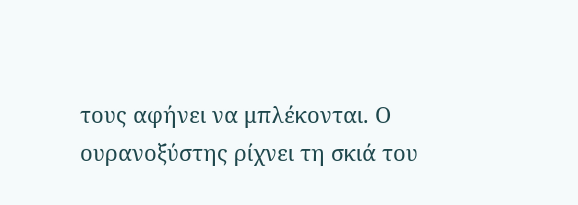τους αφήνει να μπλέκονται. Ο ουρανοξύστης ρίχνει τη σκιά του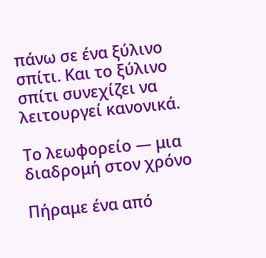πάνω σε ένα ξύλινο σπίτι. Και το ξύλινο σπίτι συνεχίζει να λειτουργεί κανονικά.

Το λεωφορείο — μια διαδρομή στον χρόνο

Πήραμε ένα από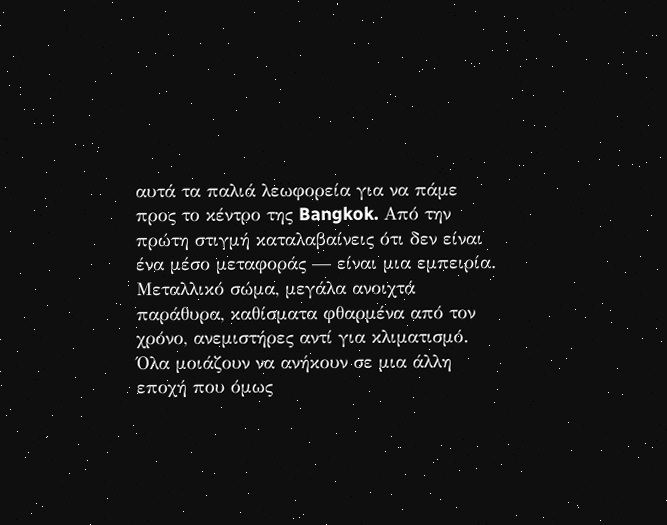αυτά τα παλιά λεωφορεία για να πάμε προς το κέντρο της Bangkok. Από την πρώτη στιγμή καταλαβαίνεις ότι δεν είναι ένα μέσο μεταφοράς — είναι μια εμπειρία. Μεταλλικό σώμα, μεγάλα ανοιχτά παράθυρα, καθίσματα φθαρμένα από τον χρόνο, ανεμιστήρες αντί για κλιματισμό. Όλα μοιάζουν να ανήκουν σε μια άλλη εποχή που όμως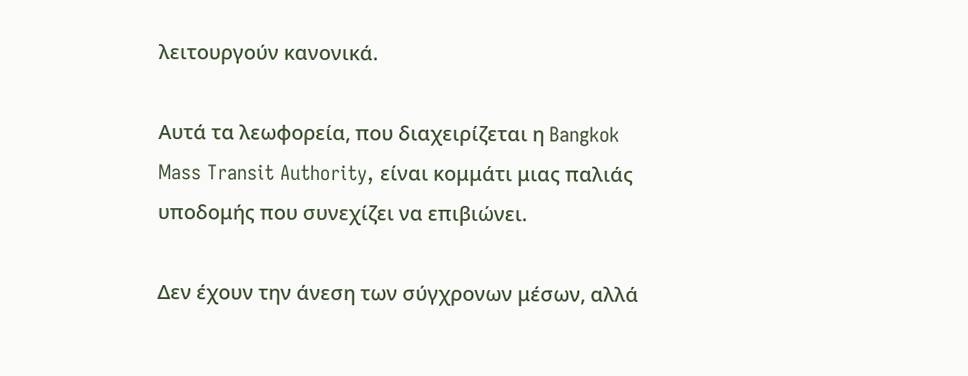λειτουργούν κανονικά.

Αυτά τα λεωφορεία, που διαχειρίζεται η Bangkok Mass Transit Authority, είναι κομμάτι μιας παλιάς υποδομής που συνεχίζει να επιβιώνει.

Δεν έχουν την άνεση των σύγχρονων μέσων, αλλά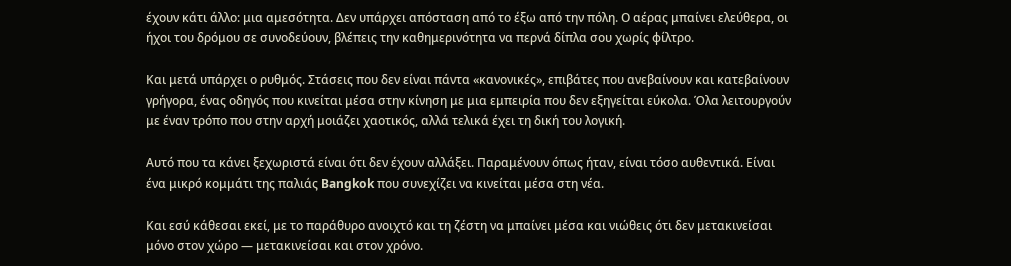έχουν κάτι άλλο: μια αμεσότητα. Δεν υπάρχει απόσταση από το έξω από την πόλη. Ο αέρας μπαίνει ελεύθερα, οι ήχοι του δρόμου σε συνοδεύουν, βλέπεις την καθημερινότητα να περνά δίπλα σου χωρίς φίλτρο.

Και μετά υπάρχει ο ρυθμός. Στάσεις που δεν είναι πάντα «κανονικές», επιβάτες που ανεβαίνουν και κατεβαίνουν γρήγορα, ένας οδηγός που κινείται μέσα στην κίνηση με μια εμπειρία που δεν εξηγείται εύκολα. Όλα λειτουργούν με έναν τρόπο που στην αρχή μοιάζει χαοτικός, αλλά τελικά έχει τη δική του λογική.

Αυτό που τα κάνει ξεχωριστά είναι ότι δεν έχουν αλλάξει. Παραμένουν όπως ήταν, είναι τόσο αυθεντικά. Είναι ένα μικρό κομμάτι της παλιάς Bangkok που συνεχίζει να κινείται μέσα στη νέα.

Και εσύ κάθεσαι εκεί, με το παράθυρο ανοιχτό και τη ζέστη να μπαίνει μέσα και νιώθεις ότι δεν μετακινείσαι μόνο στον χώρο — μετακινείσαι και στον χρόνο.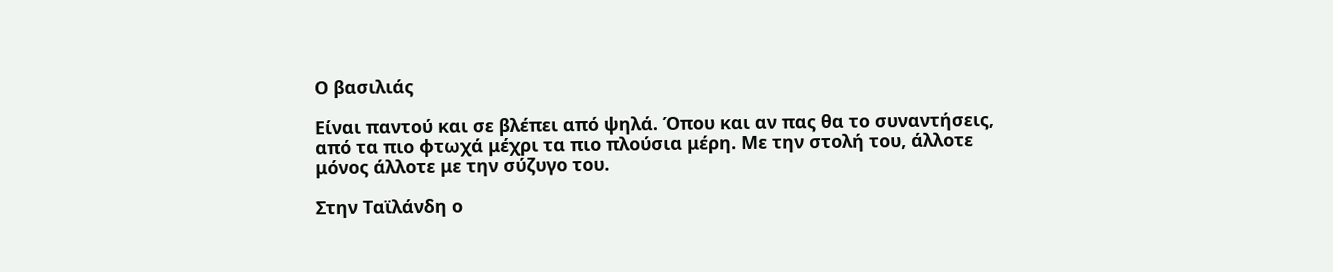Ο βασιλιάς

Είναι παντού και σε βλέπει από ψηλά. Όπου και αν πας θα το συναντήσεις, από τα πιο φτωχά μέχρι τα πιο πλούσια μέρη. Με την στολή του, άλλοτε μόνος άλλοτε με την σύζυγο του.

Στην Ταϊλάνδη ο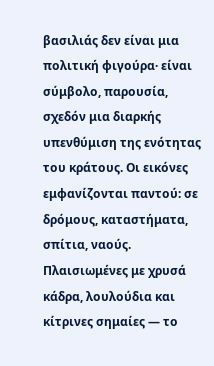βασιλιάς δεν είναι μια πολιτική φιγούρα· είναι σύμβολο, παρουσία, σχεδόν μια διαρκής υπενθύμιση της ενότητας του κράτους. Οι εικόνες εμφανίζονται παντού: σε δρόμους, καταστήματα, σπίτια, ναούς. Πλαισιωμένες με χρυσά κάδρα, λουλούδια και κίτρινες σημαίες — το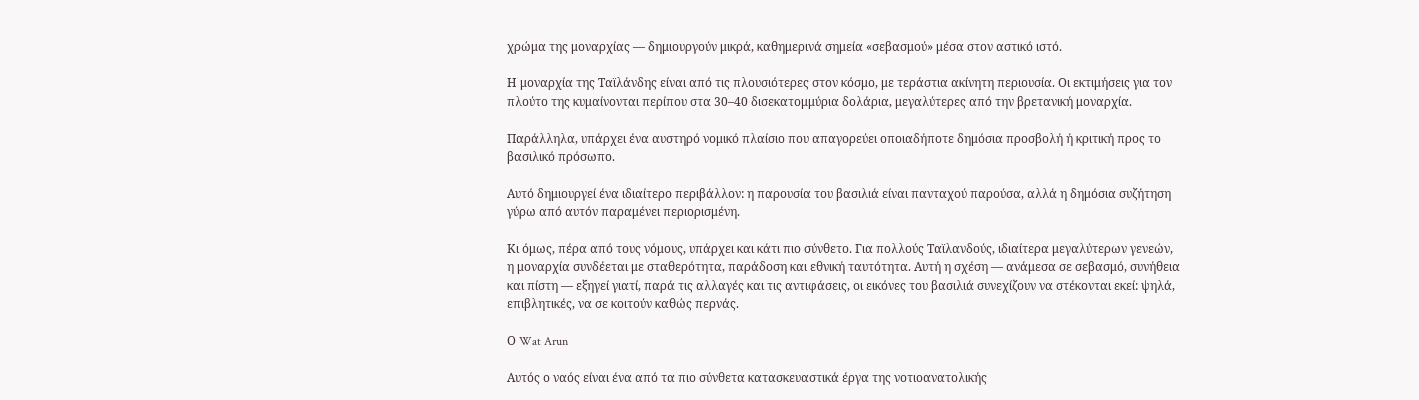χρώμα της μοναρχίας — δημιουργούν μικρά, καθημερινά σημεία «σεβασμού» μέσα στον αστικό ιστό.

Η μοναρχία της Ταϊλάνδης είναι από τις πλουσιότερες στον κόσμο, με τεράστια ακίνητη περιουσία. Οι εκτιμήσεις για τον πλούτο της κυμαίνονται περίπου στα 30–40 δισεκατομμύρια δολάρια, μεγαλύτερες από την βρετανική μοναρχία.

Παράλληλα, υπάρχει ένα αυστηρό νομικό πλαίσιο που απαγορεύει οποιαδήποτε δημόσια προσβολή ή κριτική προς το βασιλικό πρόσωπο.

Αυτό δημιουργεί ένα ιδιαίτερο περιβάλλον: η παρουσία του βασιλιά είναι πανταχού παρούσα, αλλά η δημόσια συζήτηση γύρω από αυτόν παραμένει περιορισμένη.

Κι όμως, πέρα από τους νόμους, υπάρχει και κάτι πιο σύνθετο. Για πολλούς Ταϊλανδούς, ιδιαίτερα μεγαλύτερων γενεών, η μοναρχία συνδέεται με σταθερότητα, παράδοση και εθνική ταυτότητα. Αυτή η σχέση — ανάμεσα σε σεβασμό, συνήθεια και πίστη — εξηγεί γιατί, παρά τις αλλαγές και τις αντιφάσεις, οι εικόνες του βασιλιά συνεχίζουν να στέκονται εκεί: ψηλά, επιβλητικές, να σε κοιτούν καθώς περνάς.

Ο Wat Arun

Αυτός ο ναός είναι ένα από τα πιο σύνθετα κατασκευαστικά έργα της νοτιοανατολικής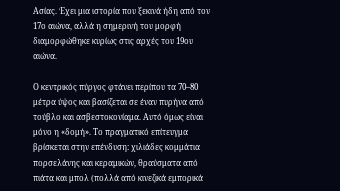Ασίας. Έχει μια ιστορία που ξεκινά ήδη από τον 17ο αιώνα, αλλά η σημερινή του μορφή διαμορφώθηκε κυρίως στις αρχές του 19ου αιώνα.

Ο κεντρικός πύργος φτάνει περίπου τα 70–80 μέτρα ύψος και βασίζεται σε έναν πυρήνα από τούβλο και ασβεστοκονίαμα. Αυτό όμως είναι μόνο η «δομή». Το πραγματικό επίτευγμα βρίσκεται στην επένδυση: χιλιάδες κομμάτια πορσελάνης και κεραμικών, θραύσματα από πιάτα και μπολ (πολλά από κινεζικά εμπορικά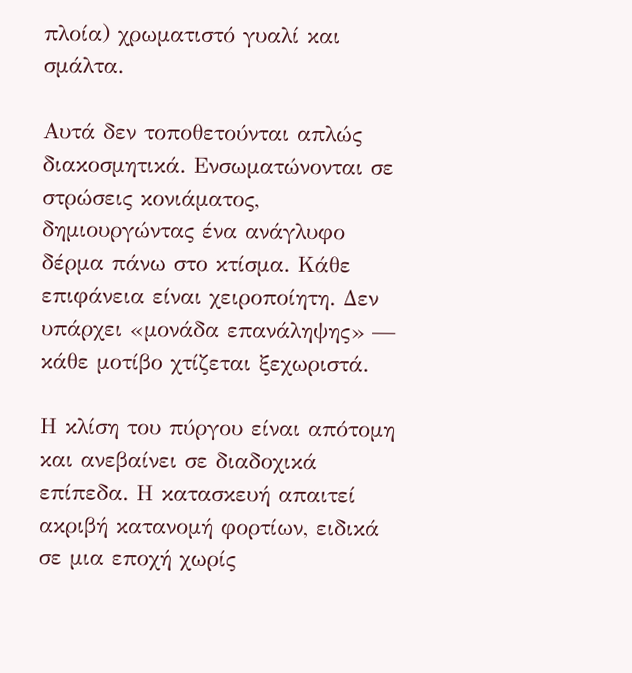πλοία) χρωματιστό γυαλί και σμάλτα.

Αυτά δεν τοποθετούνται απλώς διακοσμητικά. Ενσωματώνονται σε στρώσεις κονιάματος, δημιουργώντας ένα ανάγλυφο δέρμα πάνω στο κτίσμα. Κάθε επιφάνεια είναι χειροποίητη. Δεν υπάρχει «μονάδα επανάληψης» — κάθε μοτίβο χτίζεται ξεχωριστά.

Η κλίση του πύργου είναι απότομη και ανεβαίνει σε διαδοχικά επίπεδα. Η κατασκευή απαιτεί ακριβή κατανομή φορτίων, ειδικά σε μια εποχή χωρίς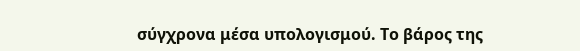σύγχρονα μέσα υπολογισμού. Το βάρος της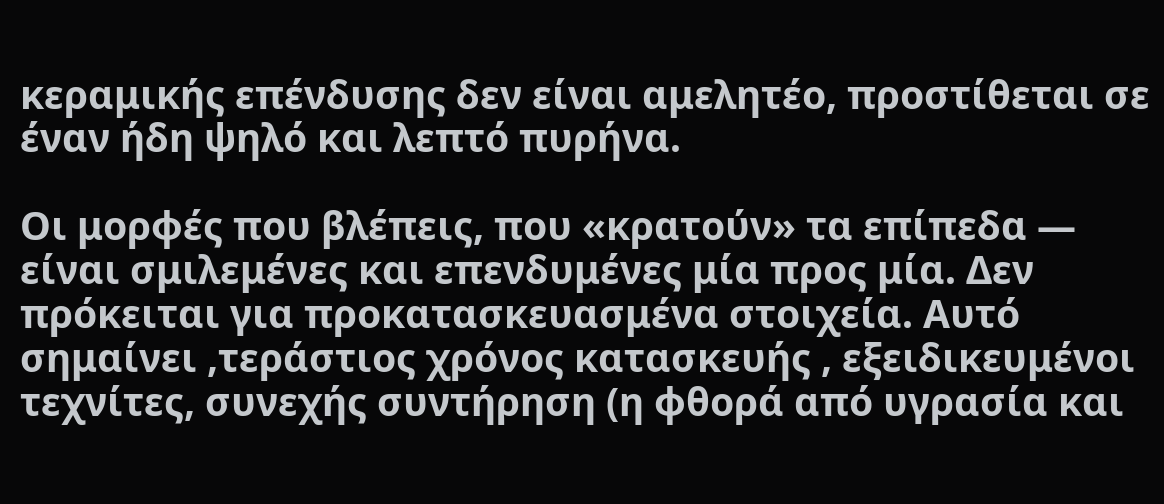κεραμικής επένδυσης δεν είναι αμελητέο, προστίθεται σε έναν ήδη ψηλό και λεπτό πυρήνα.

Οι μορφές που βλέπεις, που «κρατούν» τα επίπεδα — είναι σμιλεμένες και επενδυμένες μία προς μία. Δεν πρόκειται για προκατασκευασμένα στοιχεία. Αυτό σημαίνει ,τεράστιος χρόνος κατασκευής , εξειδικευμένοι τεχνίτες, συνεχής συντήρηση (η φθορά από υγρασία και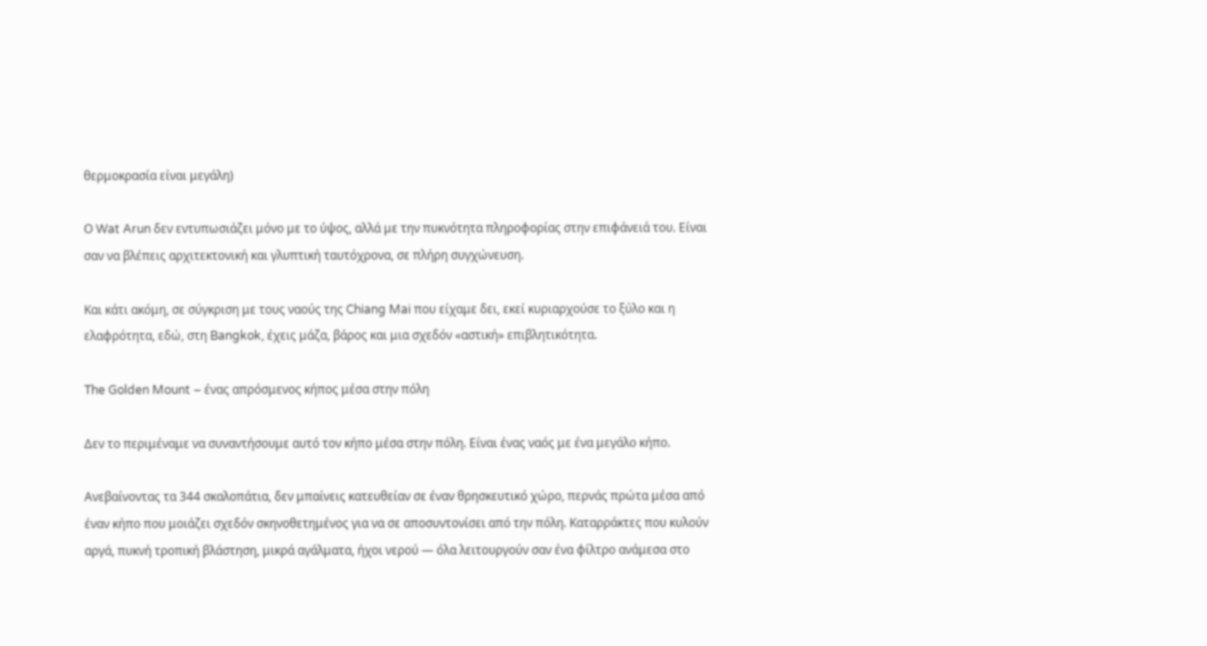θερμοκρασία είναι μεγάλη)

Ο Wat Arun δεν εντυπωσιάζει μόνο με το ύψος, αλλά με την πυκνότητα πληροφορίας στην επιφάνειά του. Είναι σαν να βλέπεις αρχιτεκτονική και γλυπτική ταυτόχρονα, σε πλήρη συγχώνευση.

Και κάτι ακόμη, σε σύγκριση με τους ναούς της Chiang Mai που είχαμε δει, εκεί κυριαρχούσε το ξύλο και η ελαφρότητα, εδώ, στη Bangkok, έχεις μάζα, βάρος και μια σχεδόν «αστική» επιβλητικότητα.

The Golden Mount – ένας απρόσμενος κήπος μέσα στην πόλη

Δεν το περιμέναμε να συναντήσουμε αυτό τον κήπο μέσα στην πόλη. Είναι ένας ναός με ένα μεγάλο κήπο.

Ανεβαίνοντας τα 344 σκαλοπάτια, δεν μπαίνεις κατευθείαν σε έναν θρησκευτικό χώρο, περνάς πρώτα μέσα από έναν κήπο που μοιάζει σχεδόν σκηνοθετημένος για να σε αποσυντονίσει από την πόλη. Καταρράκτες που κυλούν αργά, πυκνή τροπική βλάστηση, μικρά αγάλματα, ήχοι νερού — όλα λειτουργούν σαν ένα φίλτρο ανάμεσα στο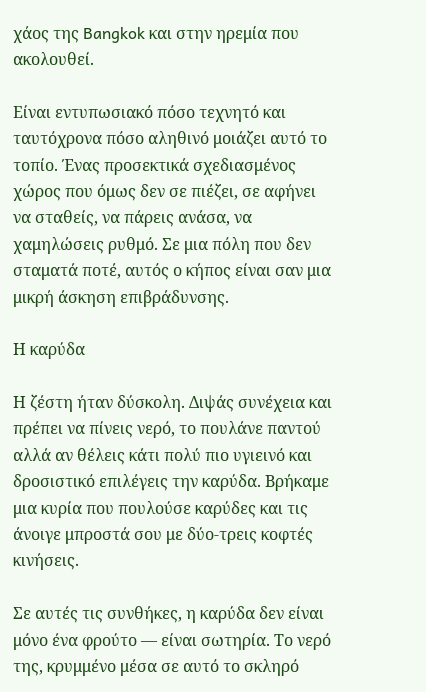χάος της Bangkok και στην ηρεμία που ακολουθεί.

Είναι εντυπωσιακό πόσο τεχνητό και ταυτόχρονα πόσο αληθινό μοιάζει αυτό το τοπίο. Ένας προσεκτικά σχεδιασμένος χώρος που όμως δεν σε πιέζει, σε αφήνει να σταθείς, να πάρεις ανάσα, να χαμηλώσεις ρυθμό. Σε μια πόλη που δεν σταματά ποτέ, αυτός ο κήπος είναι σαν μια μικρή άσκηση επιβράδυνσης.

Η καρύδα

Η ζέστη ήταν δύσκολη. Διψάς συνέχεια και πρέπει να πίνεις νερό, το πουλάνε παντού αλλά αν θέλεις κάτι πολύ πιο υγιεινό και δροσιστικό επιλέγεις την καρύδα. Βρήκαμε μια κυρία που πουλούσε καρύδες και τις άνοιγε μπροστά σου με δύο-τρεις κοφτές κινήσεις.

Σε αυτές τις συνθήκες, η καρύδα δεν είναι μόνο ένα φρούτο — είναι σωτηρία. Το νερό της, κρυμμένο μέσα σε αυτό το σκληρό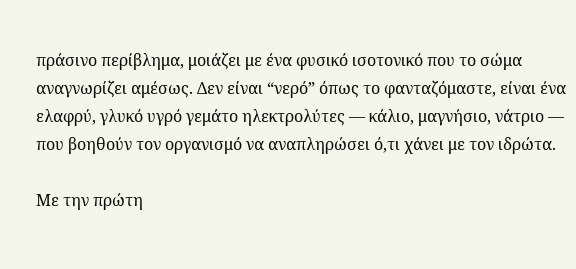πράσινο περίβλημα, μοιάζει με ένα φυσικό ισοτονικό που το σώμα αναγνωρίζει αμέσως. Δεν είναι “νερό” όπως το φανταζόμαστε, είναι ένα ελαφρύ, γλυκό υγρό γεμάτο ηλεκτρολύτες — κάλιο, μαγνήσιο, νάτριο — που βοηθούν τον οργανισμό να αναπληρώσει ό,τι χάνει με τον ιδρώτα.

Με την πρώτη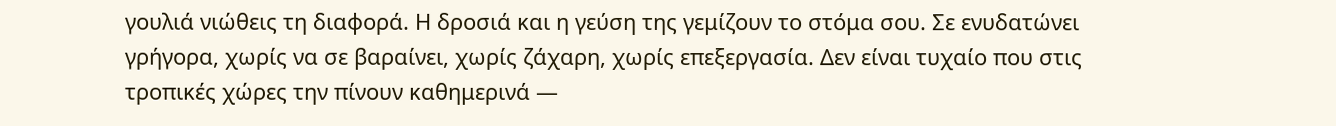γουλιά νιώθεις τη διαφορά. Η δροσιά και η γεύση της γεμίζουν το στόμα σου. Σε ενυδατώνει γρήγορα, χωρίς να σε βαραίνει, χωρίς ζάχαρη, χωρίς επεξεργασία. Δεν είναι τυχαίο που στις τροπικές χώρες την πίνουν καθημερινά —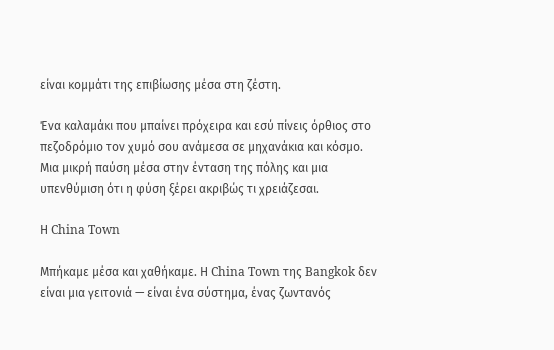είναι κομμάτι της επιβίωσης μέσα στη ζέστη.

Ένα καλαμάκι που μπαίνει πρόχειρα και εσύ πίνεις όρθιος στο πεζοδρόμιο τον χυμό σου ανάμεσα σε μηχανάκια και κόσμο. Μια μικρή παύση μέσα στην ένταση της πόλης και μια υπενθύμιση ότι η φύση ξέρει ακριβώς τι χρειάζεσαι.

Η China Town

Μπήκαμε μέσα και χαθήκαμε. Η China Town της Bangkok δεν είναι μια γειτονιά — είναι ένα σύστημα, ένας ζωντανός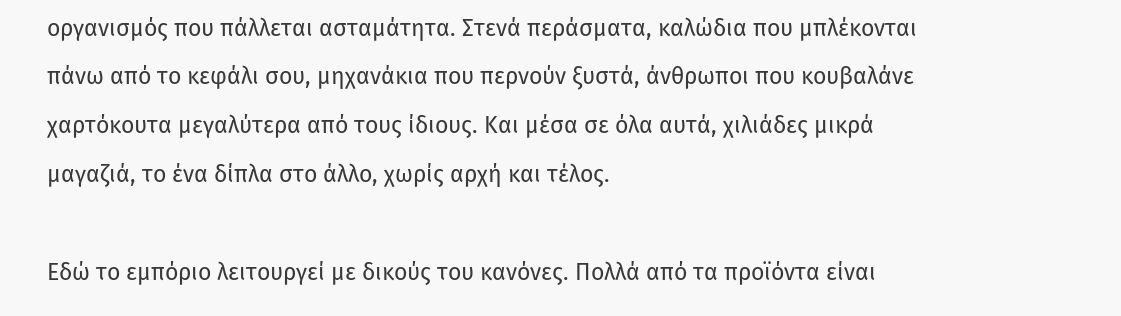οργανισμός που πάλλεται ασταμάτητα. Στενά περάσματα, καλώδια που μπλέκονται πάνω από το κεφάλι σου, μηχανάκια που περνούν ξυστά, άνθρωποι που κουβαλάνε χαρτόκουτα μεγαλύτερα από τους ίδιους. Και μέσα σε όλα αυτά, χιλιάδες μικρά μαγαζιά, το ένα δίπλα στο άλλο, χωρίς αρχή και τέλος.

Εδώ το εμπόριο λειτουργεί με δικούς του κανόνες. Πολλά από τα προϊόντα είναι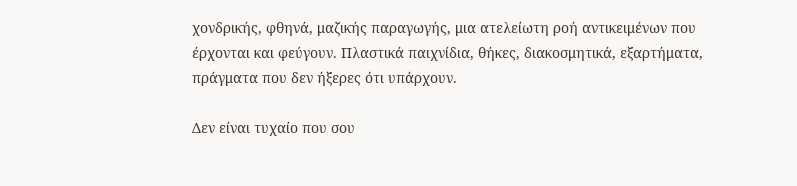χονδρικής, φθηνά, μαζικής παραγωγής, μια ατελείωτη ροή αντικειμένων που έρχονται και φεύγουν. Πλαστικά παιχνίδια, θήκες, διακοσμητικά, εξαρτήματα, πράγματα που δεν ήξερες ότι υπάρχουν.

Δεν είναι τυχαίο που σου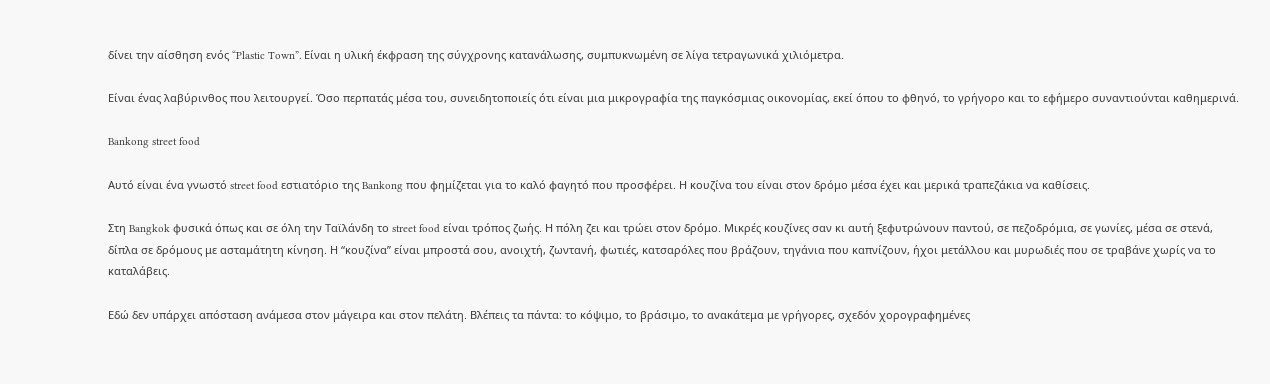δίνει την αίσθηση ενός “Plastic Town”. Είναι η υλική έκφραση της σύγχρονης κατανάλωσης, συμπυκνωμένη σε λίγα τετραγωνικά χιλιόμετρα.

Είναι ένας λαβύρινθος που λειτουργεί. Όσο περπατάς μέσα του, συνειδητοποιείς ότι είναι μια μικρογραφία της παγκόσμιας οικονομίας, εκεί όπου το φθηνό, το γρήγορο και το εφήμερο συναντιούνται καθημερινά.

Bankong street food

Αυτό είναι ένα γνωστό street food εστιατόριο της Bankong που φημίζεται για το καλό φαγητό που προσφέρει. Η κουζίνα του είναι στον δρόμο μέσα έχει και μερικά τραπεζάκια να καθίσεις.

Στη Bangkok φυσικά όπως και σε όλη την Ταϊλάνδη το street food είναι τρόπος ζωής. Η πόλη ζει και τρώει στον δρόμο. Μικρές κουζίνες σαν κι αυτή ξεφυτρώνουν παντού, σε πεζοδρόμια, σε γωνίες, μέσα σε στενά, δίπλα σε δρόμους με ασταμάτητη κίνηση. Η “κουζίνα” είναι μπροστά σου, ανοιχτή, ζωντανή, φωτιές, κατσαρόλες που βράζουν, τηγάνια που καπνίζουν, ήχοι μετάλλου και μυρωδιές που σε τραβάνε χωρίς να το καταλάβεις.

Εδώ δεν υπάρχει απόσταση ανάμεσα στον μάγειρα και στον πελάτη. Βλέπεις τα πάντα: το κόψιμο, το βράσιμο, το ανακάτεμα με γρήγορες, σχεδόν χορογραφημένες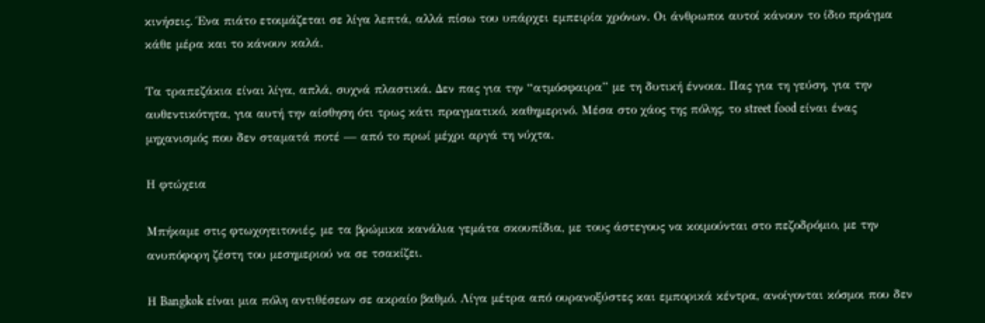κινήσεις. Ένα πιάτο ετοιμάζεται σε λίγα λεπτά, αλλά πίσω του υπάρχει εμπειρία χρόνων. Οι άνθρωποι αυτοί κάνουν το ίδιο πράγμα κάθε μέρα και το κάνουν καλά.

Τα τραπεζάκια είναι λίγα, απλά, συχνά πλαστικά. Δεν πας για την “ατμόσφαιρα” με τη δυτική έννοια. Πας για τη γεύση, για την αυθεντικότητα, για αυτή την αίσθηση ότι τρως κάτι πραγματικό, καθημερινό. Μέσα στο χάος της πόλης, το street food είναι ένας μηχανισμός που δεν σταματά ποτέ — από το πρωί μέχρι αργά τη νύχτα.

Η φτώχεια

Μπήκαμε στις φτωχογειτονιές, με τα βρώμικα κανάλια γεμάτα σκουπίδια, με τους άστεγους να κοιμούνται στο πεζοδρόμιο, με την ανυπόφορη ζέστη του μεσημεριού να σε τσακίζει.

Η Bangkok είναι μια πόλη αντιθέσεων σε ακραίο βαθμό. Λίγα μέτρα από ουρανοξύστες και εμπορικά κέντρα, ανοίγονται κόσμοι που δεν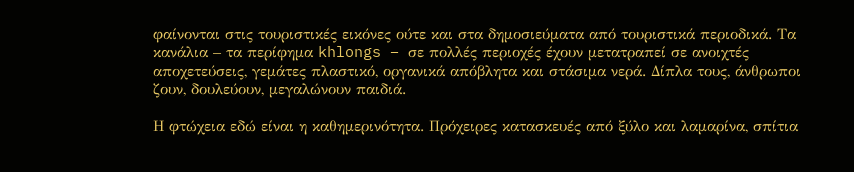φαίνονται στις τουριστικές εικόνες ούτε και στα δημοσιεύματα από τουριστικά περιοδικά. Τα κανάλια – τα περίφημα khlongs – σε πολλές περιοχές έχουν μετατραπεί σε ανοιχτές αποχετεύσεις, γεμάτες πλαστικό, οργανικά απόβλητα και στάσιμα νερά. Δίπλα τους, άνθρωποι ζουν, δουλεύουν, μεγαλώνουν παιδιά.

Η φτώχεια εδώ είναι η καθημερινότητα. Πρόχειρες κατασκευές από ξύλο και λαμαρίνα, σπίτια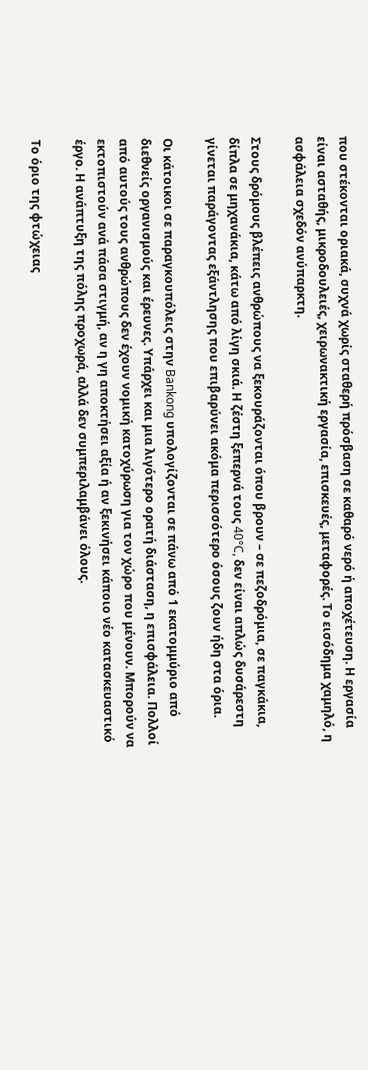που στέκονται οριακά, συχνά χωρίς σταθερή πρόσβαση σε καθαρό νερό ή αποχέτευση. Η εργασία είναι ασταθής, μικροδουλειές, χειρωνακτική εργασία, επισκευές, μεταφορές. Το εισόδημα χαμηλό, η ασφάλεια σχεδόν ανύπαρκτη.

Στους δρόμους βλέπεις ανθρώπους να ξεκουράζονται όπου βρουν – σε πεζοδρόμια, σε παγκάκια, δίπλα σε μηχανάκια, κάτω από λίγη σκιά. Η ζέστη ξεπερνά τους 40°C, δεν είναι απλώς δυσάρεστη γίνεται παράγοντας εξάντλησης που επιβαρύνει ακόμα περισσότερο όσους ζουν ήδη στα όρια.

Οι κάτοικοι σε παραγκουπόλεις στην Bankong υπολογίζονται σε πάνω από 1 εκατομμύριο από διεθνείς οργανισμούς και έρευνες. Υπάρχει και μια λιγότερο ορατή διάσταση, η επισφάλεια. Πολλοί από αυτούς τους ανθρώπους δεν έχουν νομική κατοχύρωση για τον χώρο που μένουν. Μπορούν να εκτοπιστούν ανά πάσα στιγμή, αν η γη αποκτήσει αξία ή αν ξεκινήσει κάποιο νέο κατασκευαστικό έργο. Η ανάπτυξη της πόλης προχωρά, αλλά δεν συμπεριλαμβάνει όλους.

Το όριο της φτώχειας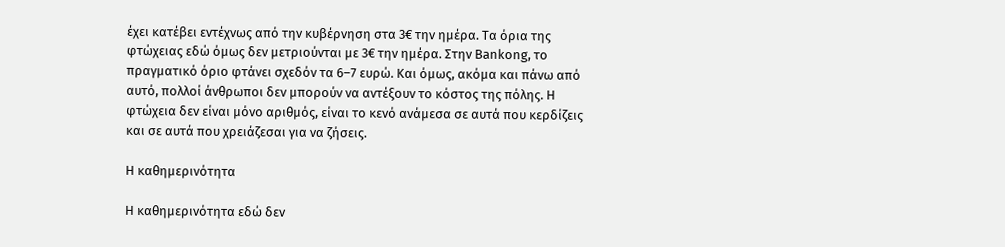έχει κατέβει εντέχνως από την κυβέρνηση στα 3€ την ημέρα. Τα όρια της φτώχειας εδώ όμως δεν μετριούνται με 3€ την ημέρα. Στην Bankong, το πραγματικό όριο φτάνει σχεδόν τα 6–7 ευρώ. Και όμως, ακόμα και πάνω από αυτό, πολλοί άνθρωποι δεν μπορούν να αντέξουν το κόστος της πόλης. Η φτώχεια δεν είναι μόνο αριθμός, είναι το κενό ανάμεσα σε αυτά που κερδίζεις και σε αυτά που χρειάζεσαι για να ζήσεις.

Η καθημερινότητα

Η καθημερινότητα εδώ δεν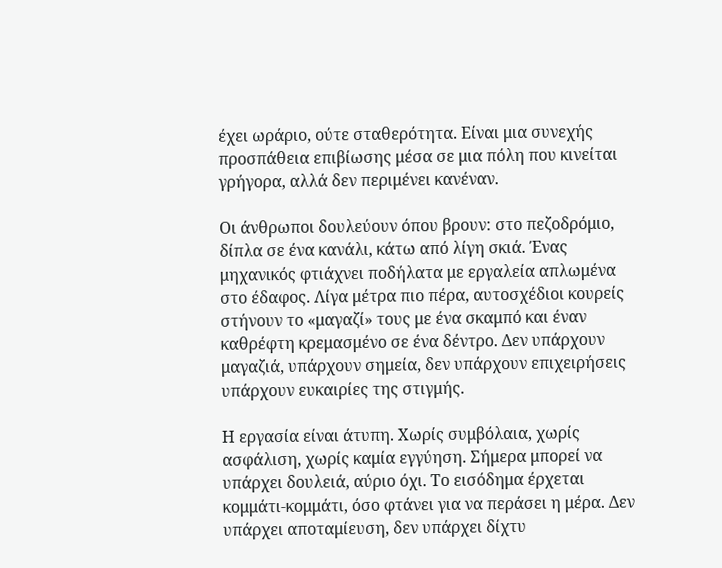έχει ωράριο, ούτε σταθερότητα. Είναι μια συνεχής προσπάθεια επιβίωσης μέσα σε μια πόλη που κινείται γρήγορα, αλλά δεν περιμένει κανέναν.

Οι άνθρωποι δουλεύουν όπου βρουν: στο πεζοδρόμιο, δίπλα σε ένα κανάλι, κάτω από λίγη σκιά. Ένας μηχανικός φτιάχνει ποδήλατα με εργαλεία απλωμένα στο έδαφος. Λίγα μέτρα πιο πέρα, αυτοσχέδιοι κουρείς στήνουν το «μαγαζί» τους με ένα σκαμπό και έναν καθρέφτη κρεμασμένο σε ένα δέντρο. Δεν υπάρχουν μαγαζιά, υπάρχουν σημεία, δεν υπάρχουν επιχειρήσεις υπάρχουν ευκαιρίες της στιγμής.

Η εργασία είναι άτυπη. Χωρίς συμβόλαια, χωρίς ασφάλιση, χωρίς καμία εγγύηση. Σήμερα μπορεί να υπάρχει δουλειά, αύριο όχι. Το εισόδημα έρχεται κομμάτι-κομμάτι, όσο φτάνει για να περάσει η μέρα. Δεν υπάρχει αποταμίευση, δεν υπάρχει δίχτυ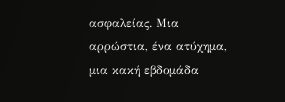ασφαλείας. Μια αρρώστια, ένα ατύχημα, μια κακή εβδομάδα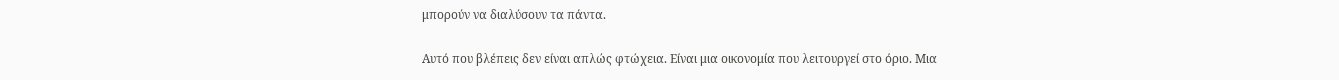μπορούν να διαλύσουν τα πάντα.

Αυτό που βλέπεις δεν είναι απλώς φτώχεια. Είναι μια οικονομία που λειτουργεί στο όριο. Μια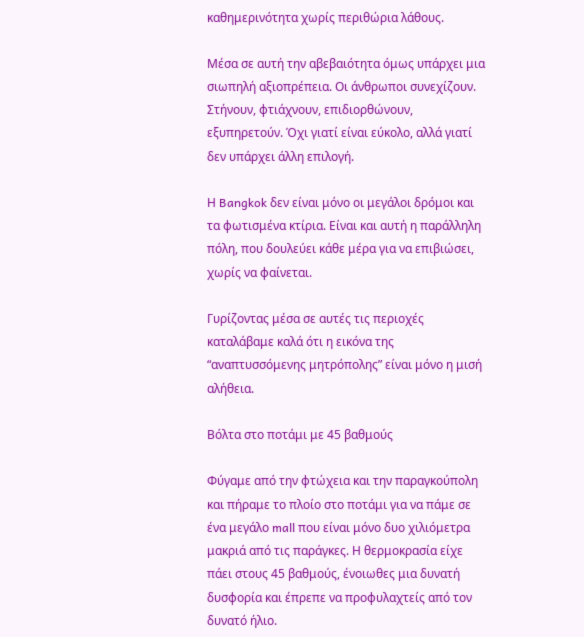καθημερινότητα χωρίς περιθώρια λάθους.

Μέσα σε αυτή την αβεβαιότητα όμως υπάρχει μια σιωπηλή αξιοπρέπεια. Οι άνθρωποι συνεχίζουν. Στήνουν, φτιάχνουν, επιδιορθώνουν, εξυπηρετούν. Όχι γιατί είναι εύκολο, αλλά γιατί δεν υπάρχει άλλη επιλογή.

Η Bangkok δεν είναι μόνο οι μεγάλοι δρόμοι και τα φωτισμένα κτίρια. Είναι και αυτή η παράλληλη πόλη, που δουλεύει κάθε μέρα για να επιβιώσει, χωρίς να φαίνεται.

Γυρίζοντας μέσα σε αυτές τις περιοχές καταλάβαμε καλά ότι η εικόνα της “αναπτυσσόμενης μητρόπολης” είναι μόνο η μισή αλήθεια.

Βόλτα στο ποτάμι με 45 βαθμούς

Φύγαμε από την φτώχεια και την παραγκούπολη και πήραμε το πλοίο στο ποτάμι για να πάμε σε ένα μεγάλο mall που είναι μόνο δυο χιλιόμετρα μακριά από τις παράγκες. Η θερμοκρασία είχε πάει στους 45 βαθμούς, ένοιωθες μια δυνατή δυσφορία και έπρεπε να προφυλαχτείς από τον δυνατό ήλιο.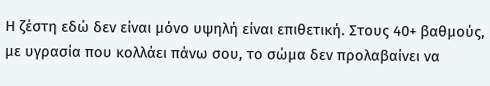Η ζέστη εδώ δεν είναι μόνο υψηλή είναι επιθετική. Στους 40+ βαθμούς, με υγρασία που κολλάει πάνω σου, το σώμα δεν προλαβαίνει να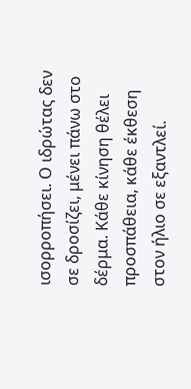ισορροπήσει. Ο ιδρώτας δεν σε δροσίζει, μένει πάνω στο δέρμα. Κάθε κίνηση θέλει προσπάθεια, κάθε έκθεση στον ήλιο σε εξαντλεί.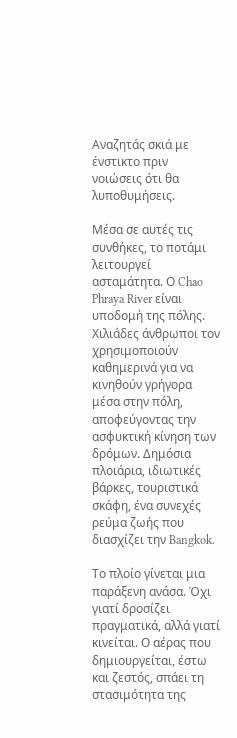Αναζητάς σκιά με ένστικτο πριν νοιώσεις ότι θα λυποθυμήσεις.

Μέσα σε αυτές τις συνθήκες, το ποτάμι λειτουργεί ασταμάτητα. Ο Chao Phraya River είναι υποδομή της πόλης. Χιλιάδες άνθρωποι τον χρησιμοποιούν καθημερινά για να κινηθούν γρήγορα μέσα στην πόλη, αποφεύγοντας την ασφυκτική κίνηση των δρόμων. Δημόσια πλοιάρια, ιδιωτικές βάρκες, τουριστικά σκάφη, ένα συνεχές ρεύμα ζωής που διασχίζει την Bangkok.

Το πλοίο γίνεται μια παράξενη ανάσα. Όχι γιατί δροσίζει πραγματικά, αλλά γιατί κινείται. Ο αέρας που δημιουργείται, έστω και ζεστός, σπάει τη στασιμότητα της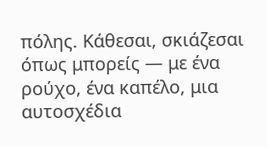πόλης. Κάθεσαι, σκιάζεσαι όπως μπορείς — με ένα ρούχο, ένα καπέλο, μια αυτοσχέδια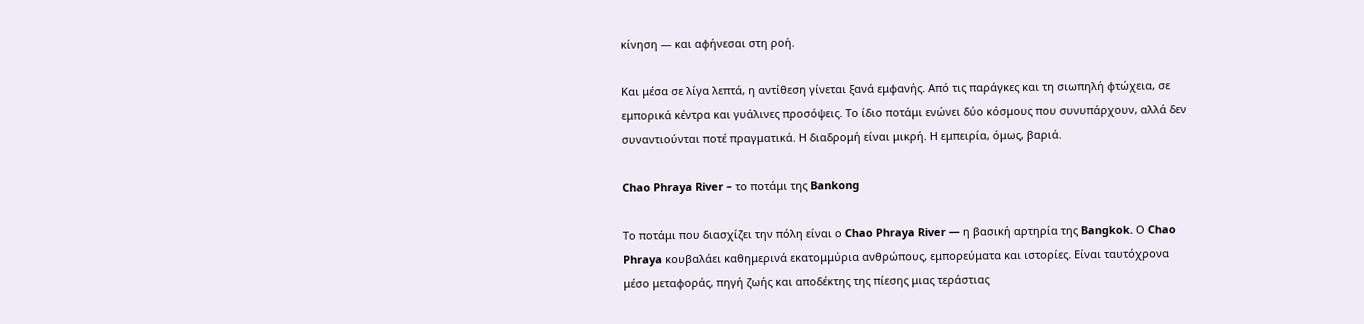κίνηση — και αφήνεσαι στη ροή.

Και μέσα σε λίγα λεπτά, η αντίθεση γίνεται ξανά εμφανής. Από τις παράγκες και τη σιωπηλή φτώχεια, σε εμπορικά κέντρα και γυάλινες προσόψεις. Το ίδιο ποτάμι ενώνει δύο κόσμους που συνυπάρχουν, αλλά δεν συναντιούνται ποτέ πραγματικά. Η διαδρομή είναι μικρή. Η εμπειρία, όμως, βαριά.

Chao Phraya River – το ποτάμι της Bankong

Το ποτάμι που διασχίζει την πόλη είναι ο Chao Phraya River — η βασική αρτηρία της Bangkok. Ο Chao Phraya κουβαλάει καθημερινά εκατομμύρια ανθρώπους, εμπορεύματα και ιστορίες. Είναι ταυτόχρονα μέσο μεταφοράς, πηγή ζωής και αποδέκτης της πίεσης μιας τεράστιας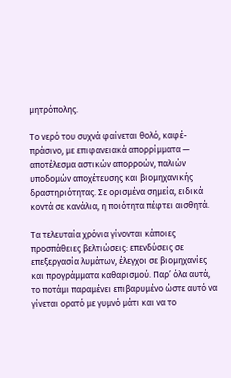μητρόπολης.

Το νερό του συχνά φαίνεται θολό, καφέ-πράσινο, με επιφανειακά απορρίμματα — αποτέλεσμα αστικών απορροών, παλιών υποδομών αποχέτευσης και βιομηχανικής δραστηριότητας. Σε ορισμένα σημεία, ειδικά κοντά σε κανάλια, η ποιότητα πέφτει αισθητά.

Τα τελευταία χρόνια γίνονται κάποιες προσπάθειες βελτιώσεις: επενδύσεις σε επεξεργασία λυμάτων, έλεγχοι σε βιομηχανίες και προγράμματα καθαρισμού. Παρ’ όλα αυτά, το ποτάμι παραμένει επιβαρυμένο ώστε αυτό να γίνεται ορατό με γυμνό μάτι και να το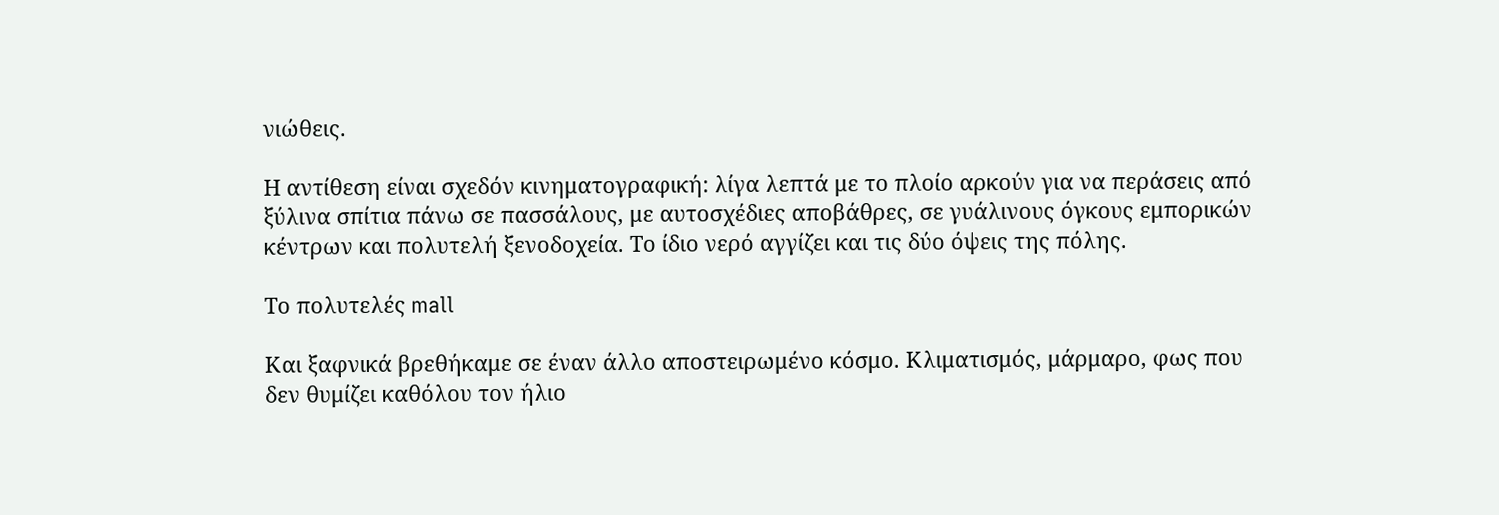νιώθεις.

Η αντίθεση είναι σχεδόν κινηματογραφική: λίγα λεπτά με το πλοίο αρκούν για να περάσεις από ξύλινα σπίτια πάνω σε πασσάλους, με αυτοσχέδιες αποβάθρες, σε γυάλινους όγκους εμπορικών κέντρων και πολυτελή ξενοδοχεία. Το ίδιο νερό αγγίζει και τις δύο όψεις της πόλης.

Το πολυτελές mall

Και ξαφνικά βρεθήκαμε σε έναν άλλο αποστειρωμένο κόσμο. Κλιματισμός, μάρμαρο, φως που δεν θυμίζει καθόλου τον ήλιο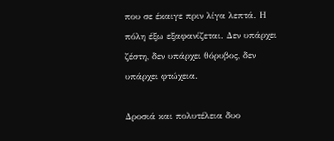που σε έκαιγε πριν λίγα λεπτά. Η πόλη έξω εξαφανίζεται. Δεν υπάρχει ζέστη, δεν υπάρχει θόρυβος, δεν υπάρχει φτώχεια.

Δροσιά και πολυτέλεια δυο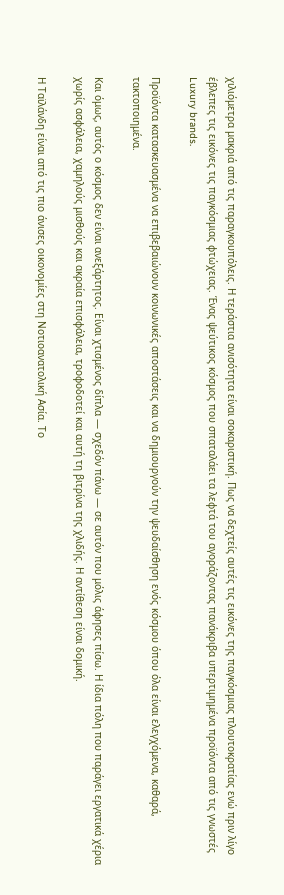χιλιόμετρα μακριά από τις παραγκουπόλεις. Η τεράστια ανισότητα είναι σοκαριστική. Πως να δεχτείς αυτές τις εικόνες της παγκόσμιας πλουτοκρατίας ενώ πριν λίγο έβλεπες τις εικόνες τις παγκόσμιας φτώχειας. Ένας ψεύτικος κόσμος που σπαταλάει τα λεφτά του αγοράζοντας πανάκριβα υπερτιμημένα προϊόντα από τις γνωστές Luxury brands.

Προϊόντα κατασκευασμένα να επιβεβαιώνουν κοινωνικές αποστάσεις και να δημιουργούν την ψευδαίσθηση ενός κόσμου όπου όλα είναι ελεγχόμενα, καθαρά, τακτοποιημένα.

Και όμως, αυτός ο κόσμος δεν είναι ανεξάρτητος. Είναι χτισμένος δίπλα — σχεδόν πάνω — σε αυτόν που μόλις άφησες πίσω. Η ίδια πόλη που παράγει εργατικά χέρια χωρίς ασφάλεια, χαμηλούς μισθούς και ακραία επισφάλεια, τροφοδοτεί και αυτή τη βιτρίνα της χλιδής. Η αντίθεση είναι δομική.

Η Ταϊλάνδη είναι από τις πιο άνισες οικονομίες στη Νοτιοανατολική Ασία. Το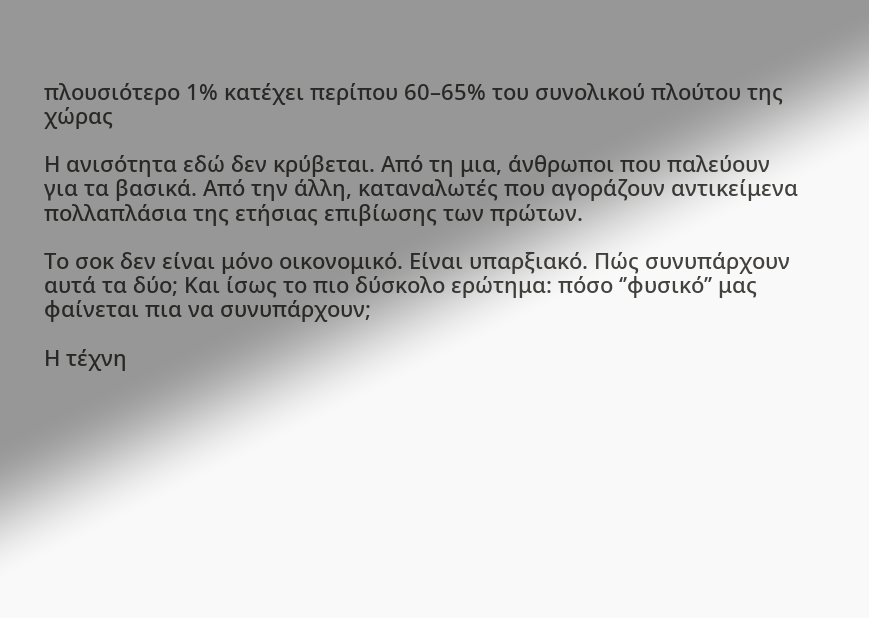πλουσιότερο 1% κατέχει περίπου 60–65% του συνολικού πλούτου της χώρας

Η ανισότητα εδώ δεν κρύβεται. Από τη μια, άνθρωποι που παλεύουν για τα βασικά. Από την άλλη, καταναλωτές που αγοράζουν αντικείμενα πολλαπλάσια της ετήσιας επιβίωσης των πρώτων.

Το σοκ δεν είναι μόνο οικονομικό. Είναι υπαρξιακό. Πώς συνυπάρχουν αυτά τα δύο; Και ίσως το πιο δύσκολο ερώτημα: πόσο ‘’φυσικό’’ μας φαίνεται πια να συνυπάρχουν;

Η τέχνη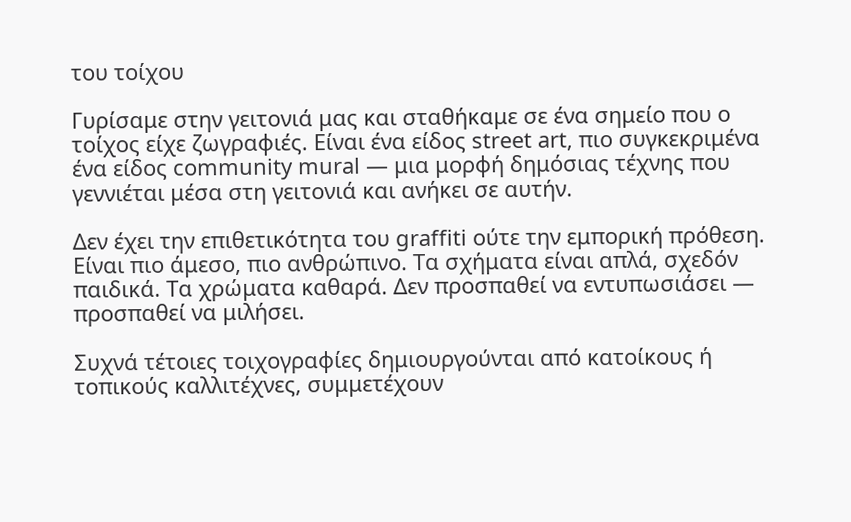του τοίχου

Γυρίσαμε στην γειτονιά μας και σταθήκαμε σε ένα σημείο που ο τοίχος είχε ζωγραφιές. Είναι ένα είδος street art, πιο συγκεκριμένα ένα είδος community mural — μια μορφή δημόσιας τέχνης που γεννιέται μέσα στη γειτονιά και ανήκει σε αυτήν.

Δεν έχει την επιθετικότητα του graffiti ούτε την εμπορική πρόθεση. Είναι πιο άμεσο, πιο ανθρώπινο. Τα σχήματα είναι απλά, σχεδόν παιδικά. Τα χρώματα καθαρά. Δεν προσπαθεί να εντυπωσιάσει — προσπαθεί να μιλήσει.

Συχνά τέτοιες τοιχογραφίες δημιουργούνται από κατοίκους ή τοπικούς καλλιτέχνες, συμμετέχουν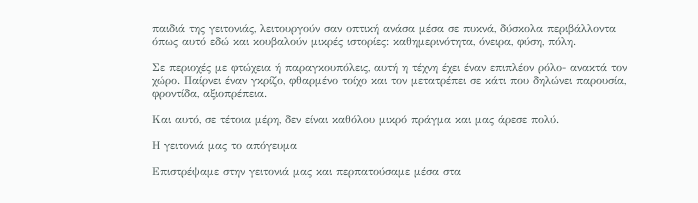παιδιά της γειτονιάς, λειτουργούν σαν οπτική ανάσα μέσα σε πυκνά, δύσκολα περιβάλλοντα όπως αυτό εδώ και κουβαλούν μικρές ιστορίες: καθημερινότητα, όνειρα, φύση, πόλη.

Σε περιοχές με φτώχεια ή παραγκουπόλεις, αυτή η τέχνη έχει έναν επιπλέον ρόλο- ανακτά τον χώρο. Παίρνει έναν γκρίζο, φθαρμένο τοίχο και τον μετατρέπει σε κάτι που δηλώνει παρουσία, φροντίδα, αξιοπρέπεια.

Και αυτό, σε τέτοια μέρη, δεν είναι καθόλου μικρό πράγμα και μας άρεσε πολύ.

Η γειτονιά μας το απόγευμα

Επιστρέψαμε στην γειτονιά μας και περπατούσαμε μέσα στα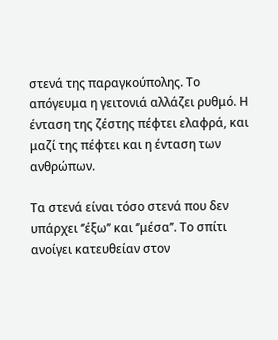στενά της παραγκούπολης. Το απόγευμα η γειτονιά αλλάζει ρυθμό. Η ένταση της ζέστης πέφτει ελαφρά, και μαζί της πέφτει και η ένταση των ανθρώπων.

Τα στενά είναι τόσο στενά που δεν υπάρχει ‘’έξω’’ και ‘’μέσα’’. Το σπίτι ανοίγει κατευθείαν στον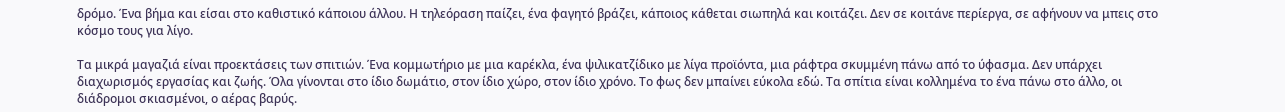δρόμο. Ένα βήμα και είσαι στο καθιστικό κάποιου άλλου. Η τηλεόραση παίζει, ένα φαγητό βράζει, κάποιος κάθεται σιωπηλά και κοιτάζει. Δεν σε κοιτάνε περίεργα, σε αφήνουν να μπεις στο κόσμο τους για λίγο.

Τα μικρά μαγαζιά είναι προεκτάσεις των σπιτιών. Ένα κομμωτήριο με μια καρέκλα, ένα ψιλικατζίδικο με λίγα προϊόντα, μια ράφτρα σκυμμένη πάνω από το ύφασμα. Δεν υπάρχει διαχωρισμός εργασίας και ζωής. Όλα γίνονται στο ίδιο δωμάτιο, στον ίδιο χώρο, στον ίδιο χρόνο. Το φως δεν μπαίνει εύκολα εδώ. Τα σπίτια είναι κολλημένα το ένα πάνω στο άλλο, οι διάδρομοι σκιασμένοι, ο αέρας βαρύς.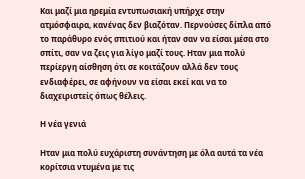Και μαζί μια ηρεμία εντυπωσιακή υπήρχε στην ατμόσφαιρα, κανένας δεν βιαζόταν. Περνούσες δίπλα από το παράθυρο ενός σπιτιού και ήταν σαν να είσαι μέσα στο σπίτι, σαν να ζεις για λίγο μαζί τους. Ηταν μια πολύ περίεργη αίσθηση ότι σε κοιτάζουν αλλά δεν τους ενδιαφέρει, σε αφήνουν να είσαι εκεί και να το διαχειριστείς όπως θέλεις.

Η νέα γενιά

Ηταν μια πολύ ευχάριστη συνάντηση με όλα αυτά τα νέα κορίτσια ντυμένα με τις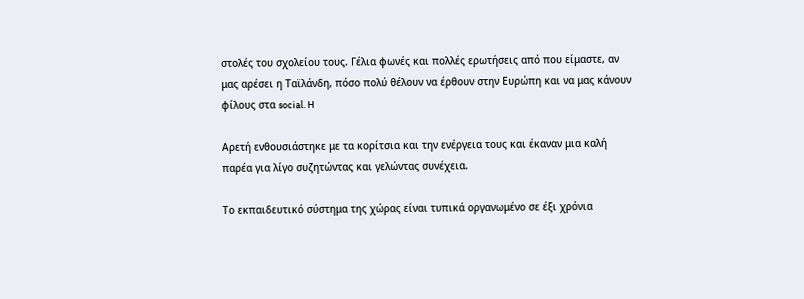στολές του σχολείου τους. Γέλια φωνές και πολλές ερωτήσεις από που είμαστε, αν μας αρέσει η Ταϊλάνδη, πόσο πολύ θέλουν να έρθουν στην Ευρώπη και να μας κάνουν φίλους στα social. H

Αρετή ενθουσιάστηκε με τα κορίτσια και την ενέργεια τους και έκαναν μια καλή παρέα για λίγο συζητώντας και γελώντας συνέχεια.

Το εκπαιδευτικό σύστημα της χώρας είναι τυπικά οργανωμένο σε έξι χρόνια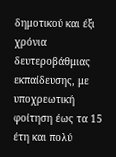δημοτικού και έξι χρόνια δευτεροβάθμιας εκπαίδευσης, με υποχρεωτική φοίτηση έως τα 15 έτη και πολύ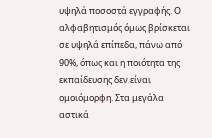υψηλά ποσοστά εγγραφής. Ο αλφαβητισμός όμως βρίσκεται σε υψηλά επίπεδα, πάνω από 90%, όπως και η ποιότητα της εκπαίδευσης δεν είναι ομοιόμορφη. Στα μεγάλα αστικά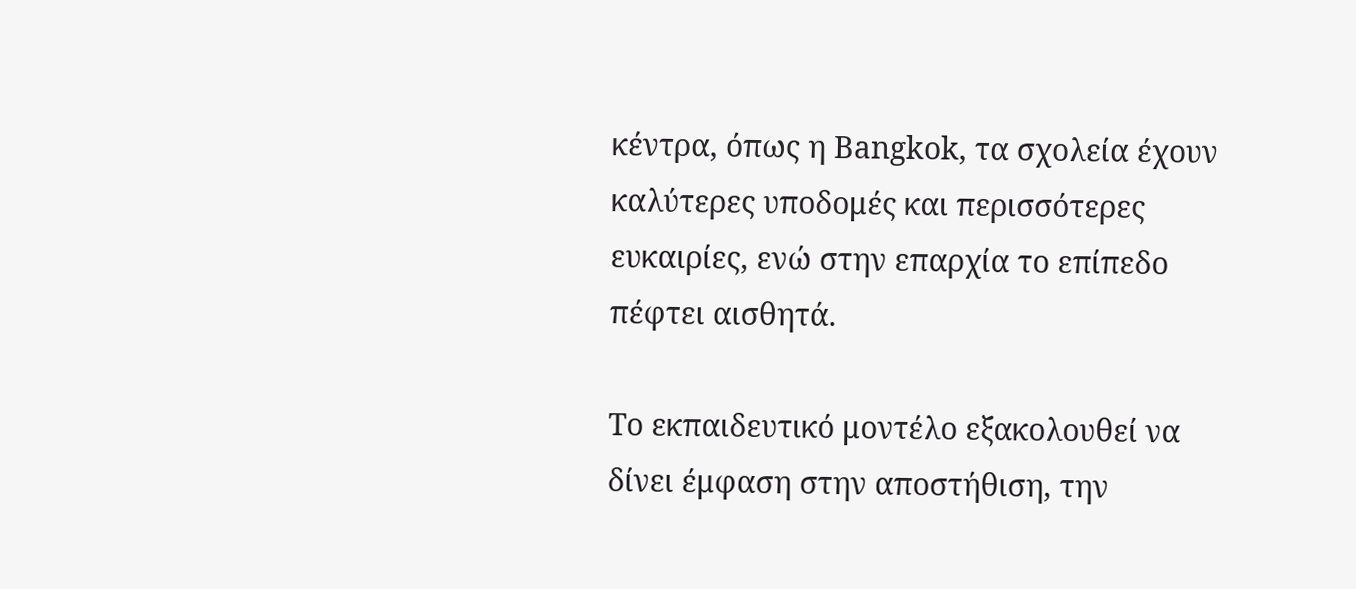κέντρα, όπως η Bangkok, τα σχολεία έχουν καλύτερες υποδομές και περισσότερες ευκαιρίες, ενώ στην επαρχία το επίπεδο πέφτει αισθητά.

Το εκπαιδευτικό μοντέλο εξακολουθεί να δίνει έμφαση στην αποστήθιση, την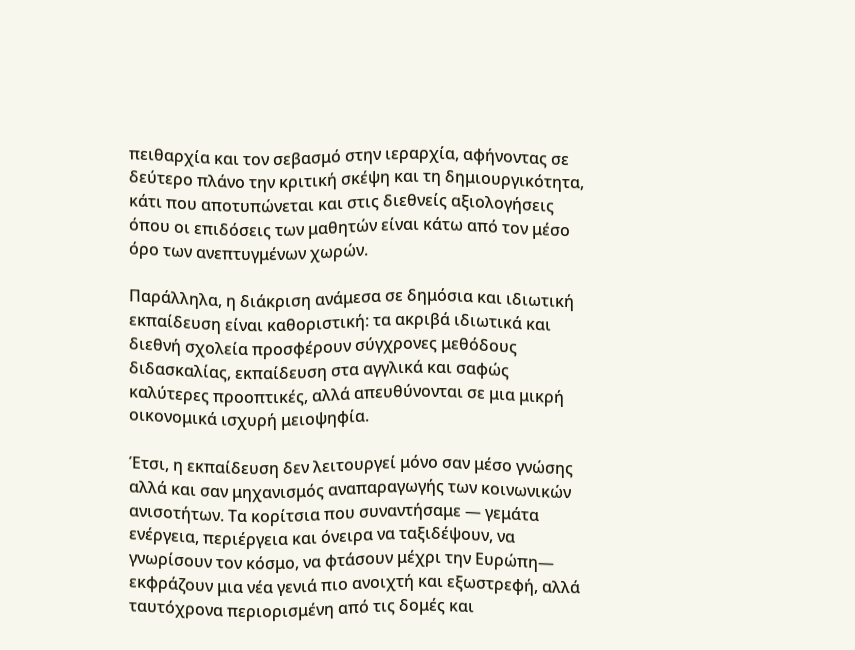πειθαρχία και τον σεβασμό στην ιεραρχία, αφήνοντας σε δεύτερο πλάνο την κριτική σκέψη και τη δημιουργικότητα, κάτι που αποτυπώνεται και στις διεθνείς αξιολογήσεις όπου οι επιδόσεις των μαθητών είναι κάτω από τον μέσο όρο των ανεπτυγμένων χωρών.

Παράλληλα, η διάκριση ανάμεσα σε δημόσια και ιδιωτική εκπαίδευση είναι καθοριστική: τα ακριβά ιδιωτικά και διεθνή σχολεία προσφέρουν σύγχρονες μεθόδους διδασκαλίας, εκπαίδευση στα αγγλικά και σαφώς καλύτερες προοπτικές, αλλά απευθύνονται σε μια μικρή οικονομικά ισχυρή μειοψηφία.

Έτσι, η εκπαίδευση δεν λειτουργεί μόνο σαν μέσο γνώσης αλλά και σαν μηχανισμός αναπαραγωγής των κοινωνικών ανισοτήτων. Τα κορίτσια που συναντήσαμε — γεμάτα ενέργεια, περιέργεια και όνειρα να ταξιδέψουν, να γνωρίσουν τον κόσμο, να φτάσουν μέχρι την Ευρώπη— εκφράζουν μια νέα γενιά πιο ανοιχτή και εξωστρεφή, αλλά ταυτόχρονα περιορισμένη από τις δομές και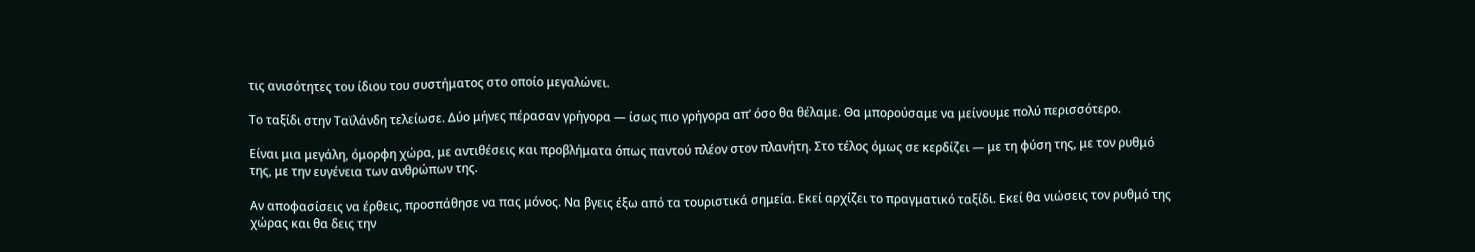τις ανισότητες του ίδιου του συστήματος στο οποίο μεγαλώνει.

Το ταξίδι στην Ταϊλάνδη τελείωσε. Δύο μήνες πέρασαν γρήγορα — ίσως πιο γρήγορα απ’ όσο θα θέλαμε. Θα μπορούσαμε να μείνουμε πολύ περισσότερο.

Είναι μια μεγάλη, όμορφη χώρα, με αντιθέσεις και προβλήματα όπως παντού πλέον στον πλανήτη. Στο τέλος όμως σε κερδίζει — με τη φύση της, με τον ρυθμό της, με την ευγένεια των ανθρώπων της.

Αν αποφασίσεις να έρθεις, προσπάθησε να πας μόνος. Να βγεις έξω από τα τουριστικά σημεία. Εκεί αρχίζει το πραγματικό ταξίδι. Εκεί θα νιώσεις τον ρυθμό της χώρας και θα δεις την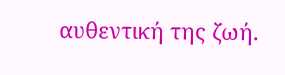αυθεντική της ζωή.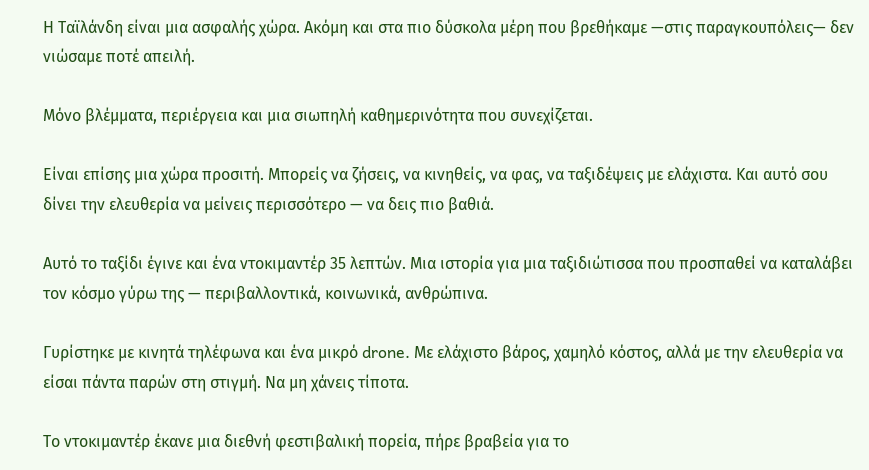Η Ταϊλάνδη είναι μια ασφαλής χώρα. Ακόμη και στα πιο δύσκολα μέρη που βρεθήκαμε —στις παραγκουπόλεις— δεν νιώσαμε ποτέ απειλή.

Μόνο βλέμματα, περιέργεια και μια σιωπηλή καθημερινότητα που συνεχίζεται.

Είναι επίσης μια χώρα προσιτή. Μπορείς να ζήσεις, να κινηθείς, να φας, να ταξιδέψεις με ελάχιστα. Και αυτό σου δίνει την ελευθερία να μείνεις περισσότερο — να δεις πιο βαθιά.

Αυτό το ταξίδι έγινε και ένα ντοκιμαντέρ 35 λεπτών. Μια ιστορία για μια ταξιδιώτισσα που προσπαθεί να καταλάβει τον κόσμο γύρω της — περιβαλλοντικά, κοινωνικά, ανθρώπινα.

Γυρίστηκε με κινητά τηλέφωνα και ένα μικρό drone. Με ελάχιστο βάρος, χαμηλό κόστος, αλλά με την ελευθερία να είσαι πάντα παρών στη στιγμή. Να μη χάνεις τίποτα.

Το ντοκιμαντέρ έκανε μια διεθνή φεστιβαλική πορεία, πήρε βραβεία για το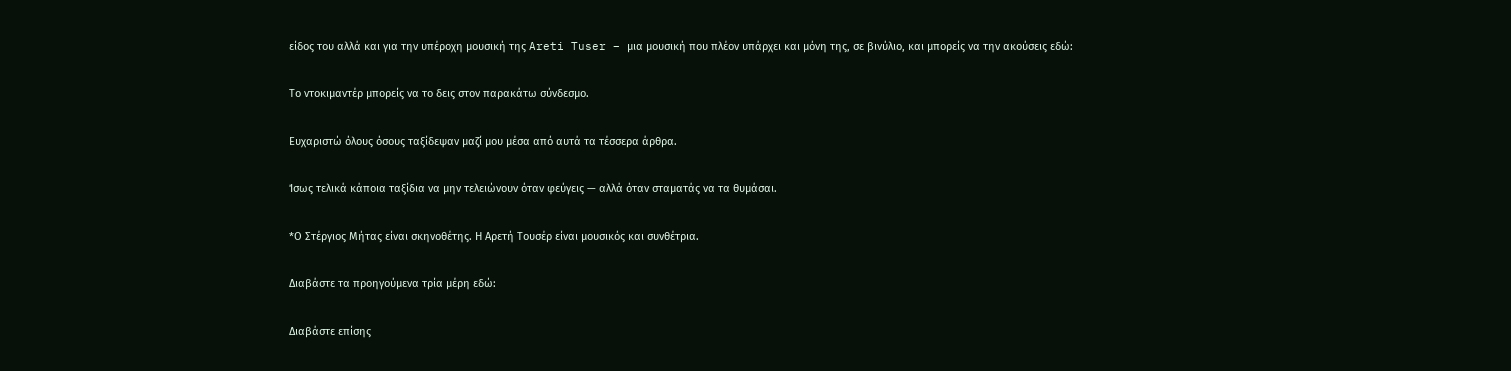είδος του αλλά και για την υπέροχη μουσική της Areti Tuser – μια μουσική που πλέον υπάρχει και μόνη της, σε βινύλιο, και μπορείς να την ακούσεις εδώ:

Το ντοκιμαντέρ μπορείς να το δεις στον παρακάτω σύνδεσμο.

Ευχαριστώ όλους όσους ταξίδεψαν μαζί μου μέσα από αυτά τα τέσσερα άρθρα.

Ίσως τελικά κάποια ταξίδια να μην τελειώνουν όταν φεύγεις — αλλά όταν σταματάς να τα θυμάσαι.

*Ο Στέργιος Μήτας είναι σκηνοθέτης. Η Αρετή Τουσέρ είναι μουσικός και συνθέτρια.

Διαβάστε τα προηγούμενα τρία μέρη εδώ:

Διαβάστε επίσης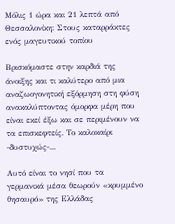Μόλις 1 ώρα και 21 λεπτά από Θεσσαλονίκη: Στους καταρράκτες ενός μαγευτικού τοπίου

Βρισκόμαστε στην καρδιά της άνοιξης και τι καλύτερο από μια αναζωογονητική εξόρμηση στη φύση ανακαλύπτοντας όμορφα μέρη που είναι εκεί έξω και σε περιμένουν να τα επισκεφτείς. Το καλοκαίρι -δυστυχώς-...

Αυτό είναι το νησί που τα γερμανικά μέσα θεωρούν «κρυμμένο θησαυρό» της Ελλάδας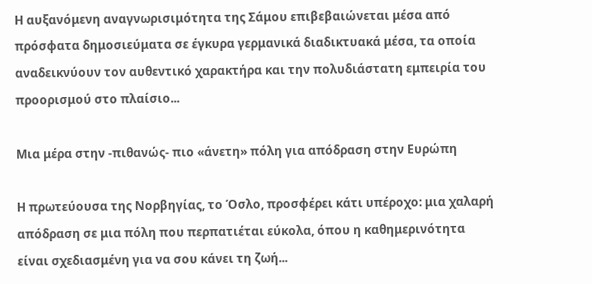Η αυξανόμενη αναγνωρισιμότητα της Σάμου επιβεβαιώνεται μέσα από πρόσφατα δημοσιεύματα σε έγκυρα γερμανικά διαδικτυακά μέσα, τα οποία αναδεικνύουν τον αυθεντικό χαρακτήρα και την πολυδιάστατη εμπειρία του προορισμού στο πλαίσιο...

Μια μέρα στην -πιθανώς- πιο «άνετη» πόλη για απόδραση στην Ευρώπη

Η πρωτεύουσα της Νορβηγίας, το Όσλο, προσφέρει κάτι υπέροχο: μια χαλαρή απόδραση σε μια πόλη που περπατιέται εύκολα, όπου η καθημερινότητα είναι σχεδιασμένη για να σου κάνει τη ζωή...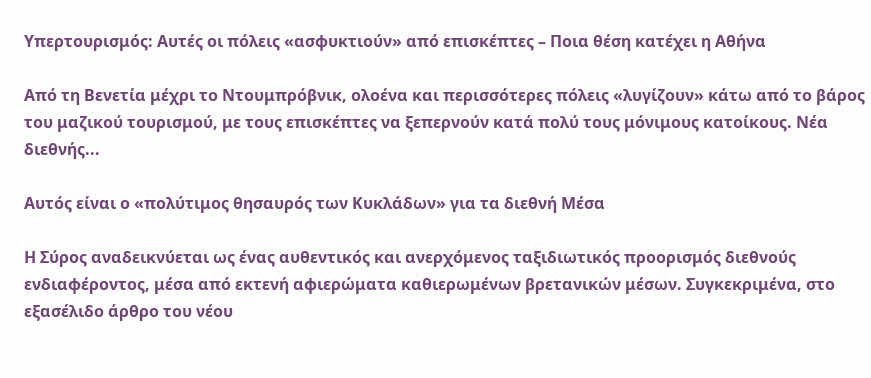Υπερτουρισμός: Αυτές οι πόλεις «ασφυκτιούν» από επισκέπτες – Ποια θέση κατέχει η Αθήνα

Από τη Βενετία μέχρι το Ντουμπρόβνικ, ολοένα και περισσότερες πόλεις «λυγίζουν» κάτω από το βάρος του μαζικού τουρισμού, με τους επισκέπτες να ξεπερνούν κατά πολύ τους μόνιμους κατοίκους. Νέα διεθνής...

Αυτός είναι ο «πολύτιμος θησαυρός των Κυκλάδων» για τα διεθνή Μέσα

Η Σύρος αναδεικνύεται ως ένας αυθεντικός και ανερχόμενος ταξιδιωτικός προορισμός διεθνούς ενδιαφέροντος, μέσα από εκτενή αφιερώματα καθιερωμένων βρετανικών μέσων. Συγκεκριμένα, στο εξασέλιδο άρθρο του νέου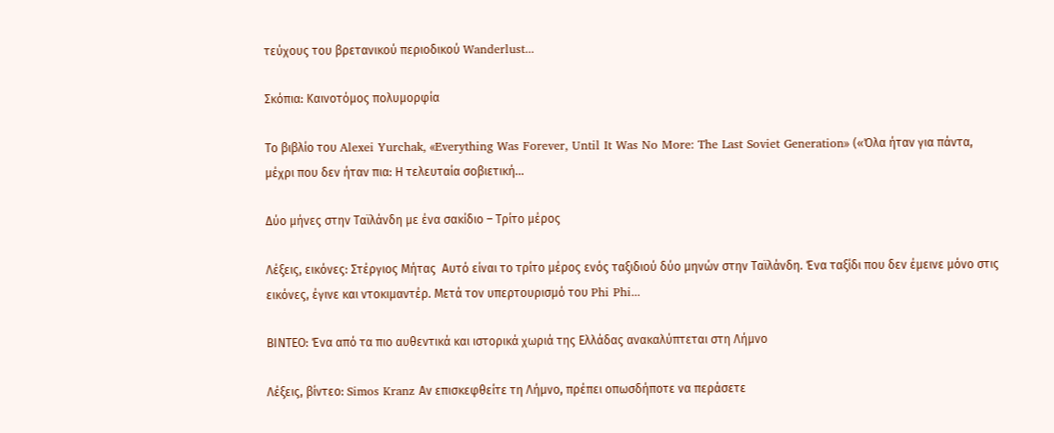τεύχους του βρετανικού περιοδικού Wanderlust...

Σκόπια: Καινοτόμος πολυμορφία

Το βιβλίο του Alexei Yurchak, «Everything Was Forever, Until It Was No More: The Last Soviet Generation» («Όλα ήταν για πάντα, μέχρι που δεν ήταν πια: Η τελευταία σοβιετική...

Δύο μήνες στην Ταϊλάνδη με ένα σακίδιο – Τρίτο μέρος

Λέξεις, εικόνες: Στέργιος Μήτας  Αυτό είναι το τρίτο μέρος ενός ταξιδιού δύο μηνών στην Ταϊλάνδη. Ένα ταξίδι που δεν έμεινε μόνο στις εικόνες, έγινε και ντοκιμαντέρ. Μετά τον υπερτουρισμό του Phi Phi...

ΒΙΝΤΕΟ: Ένα από τα πιο αυθεντικά και ιστορικά χωριά της Ελλάδας ανακαλύπτεται στη Λήμνο

Λέξεις, βίντεο: Simos Kranz Αν επισκεφθείτε τη Λήμνο, πρέπει οπωσδήποτε να περάσετε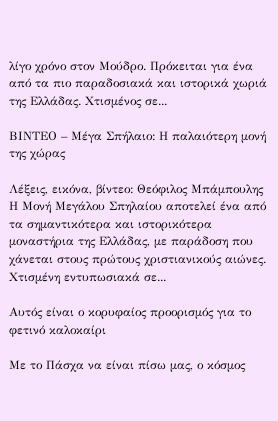λίγο χρόνο στον Μούδρο. Πρόκειται για ένα από τα πιο παραδοσιακά και ιστορικά χωριά της Ελλάδας. Χτισμένος σε...

ΒΙΝΤΕΟ – Μέγα Σπήλαιο: Η παλαιότερη μονή της χώρας

Λέξεις, εικόνα, βίντεο: Θεόφιλος Μπάμπουλης  Η Μονή Μεγάλου Σπηλαίου αποτελεί ένα από τα σημαντικότερα και ιστορικότερα μοναστήρια της Ελλάδας, με παράδοση που χάνεται στους πρώτους χριστιανικούς αιώνες. Χτισμένη εντυπωσιακά σε...

Αυτός είναι ο κορυφαίος προορισμός για το φετινό καλοκαίρι

Με το Πάσχα να είναι πίσω μας, ο κόσμος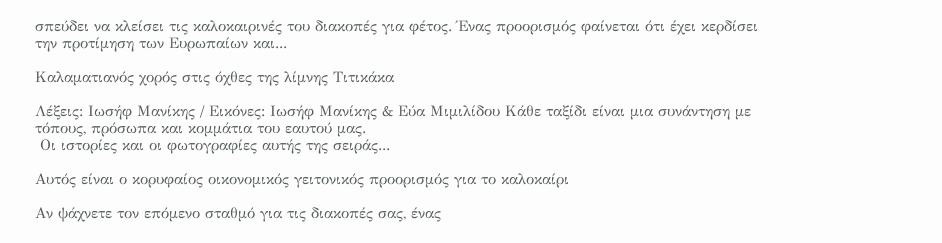σπεύδει να κλείσει τις καλοκαιρινές του διακοπές για φέτος. Ένας προορισμός φαίνεται ότι έχει κερδίσει την προτίμηση των Ευρωπαίων και...

Καλαματιανός χορός στις όχθες της λίμνης Τιτικάκα

Λέξεις: Ιωσήφ Μανίκης / Εικόνες: Ιωσήφ Μανίκης & Εύα Μιμιλίδου Κάθε ταξίδι είναι μια συνάντηση με τόπους, πρόσωπα και κομμάτια του εαυτού μας.
 Οι ιστορίες και οι φωτογραφίες αυτής της σειράς...

Αυτός είναι ο κορυφαίος οικονομικός γειτονικός προορισμός για το καλοκαίρι

Αν ψάχνετε τον επόμενο σταθμό για τις διακοπές σας, ένας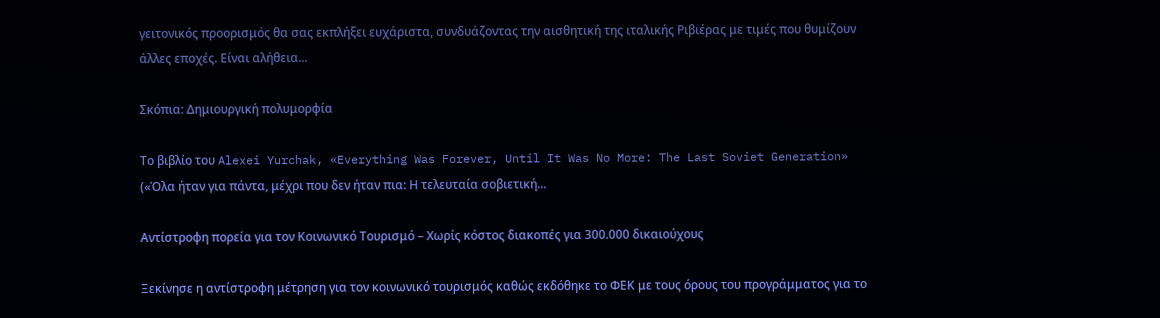γειτονικός προορισμός θα σας εκπλήξει ευχάριστα, συνδυάζοντας την αισθητική της ιταλικής Ριβιέρας με τιμές που θυμίζουν άλλες εποχές. Είναι αλήθεια...

Σκόπια: Δημιουργική πολυμορφία

Το βιβλίο του Alexei Yurchak, «Everything Was Forever, Until It Was No More: The Last Soviet Generation» («Όλα ήταν για πάντα, μέχρι που δεν ήταν πια: Η τελευταία σοβιετική...

Αντίστροφη πορεία για τον Κοινωνικό Τουρισμό – Χωρίς κόστος διακοπές για 300.000 δικαιούχους

Ξεκίνησε η αντίστροφη μέτρηση για τον κοινωνικό τουρισμός καθώς εκδόθηκε το ΦΕΚ με τους όρους του προγράμματος για το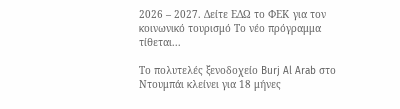2026 – 2027. Δείτε ΕΔΩ το ΦΕΚ για τον κοινωνικό τουρισμό Το νέο πρόγραμμα τίθεται...

Το πολυτελές ξενοδοχείο Burj Al Arab στο Ντουμπάι κλείνει για 18 μήνες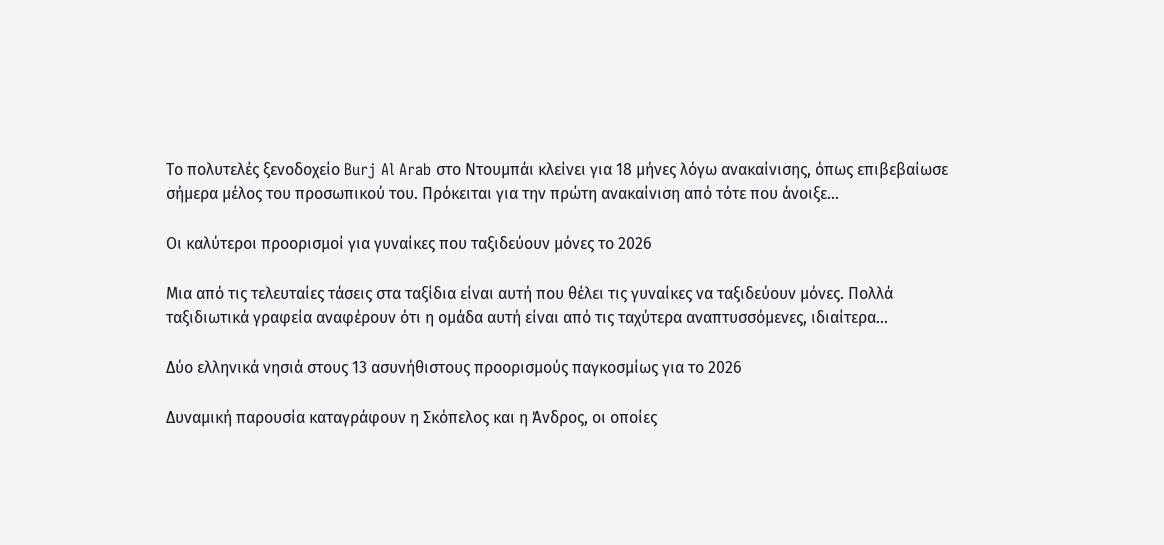Το πολυτελές ξενοδοχείο Burj Al Arab στο Ντουμπάι κλείνει για 18 μήνες λόγω ανακαίνισης, όπως επιβεβαίωσε σήμερα μέλος του προσωπικού του. Πρόκειται για την πρώτη ανακαίνιση από τότε που άνοιξε...

Οι καλύτεροι προορισμοί για γυναίκες που ταξιδεύουν μόνες το 2026

Μια από τις τελευταίες τάσεις στα ταξίδια είναι αυτή που θέλει τις γυναίκες να ταξιδεύουν μόνες. Πολλά ταξιδιωτικά γραφεία αναφέρουν ότι η ομάδα αυτή είναι από τις ταχύτερα αναπτυσσόμενες, ιδιαίτερα...

Δύο ελληνικά νησιά στους 13 ασυνήθιστους προορισμούς παγκοσμίως για το 2026

Δυναμική παρουσία καταγράφουν η Σκόπελος και η Άνδρος, οι οποίες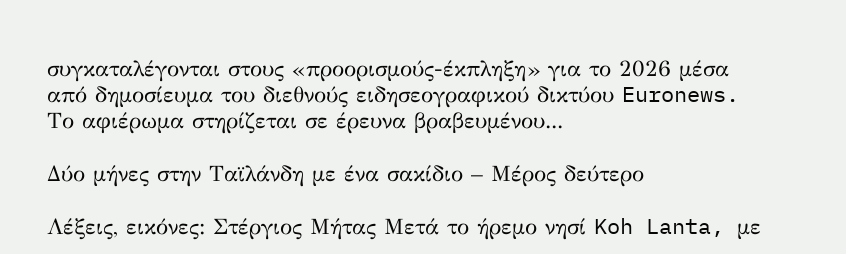συγκαταλέγονται στους «προορισμούς-έκπληξη» για το 2026 μέσα από δημοσίευμα του διεθνούς ειδησεογραφικού δικτύου Euronews. Το αφιέρωμα στηρίζεται σε έρευνα βραβευμένου...

Δύο μήνες στην Ταϊλάνδη με ένα σακίδιο – Μέρος δεύτερο

Λέξεις, εικόνες: Στέργιος Μήτας Μετά το ήρεμο νησί Koh Lanta, με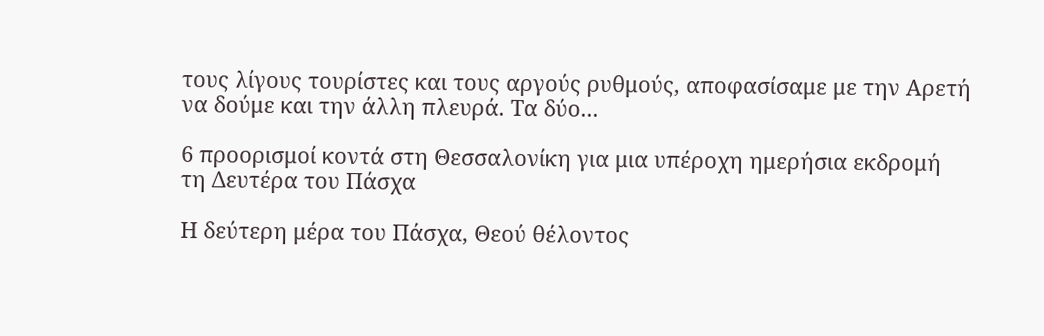τους λίγους τουρίστες και τους αργούς ρυθμούς, αποφασίσαμε με την Αρετή να δούμε και την άλλη πλευρά. Τα δύο...

6 προορισμοί κοντά στη Θεσσαλονίκη για μια υπέροχη ημερήσια εκδρομή τη Δευτέρα του Πάσχα

Η δεύτερη μέρα του Πάσχα, Θεού θέλοντος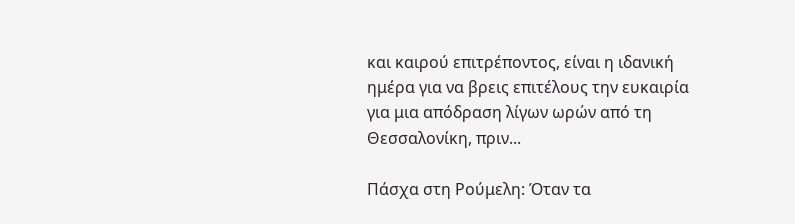και καιρού επιτρέποντος, είναι η ιδανική ημέρα για να βρεις επιτέλους την ευκαιρία για μια απόδραση λίγων ωρών από τη Θεσσαλονίκη, πριν...

Πάσχα στη Ρούμελη: Όταν τα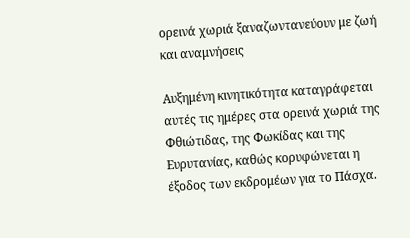ορεινά χωριά ξαναζωντανεύουν με ζωή και αναμνήσεις

Αυξημένη κινητικότητα καταγράφεται αυτές τις ημέρες στα ορεινά χωριά της Φθιώτιδας, της Φωκίδας και της Ευρυτανίας, καθώς κορυφώνεται η έξοδος των εκδρομέων για το Πάσχα.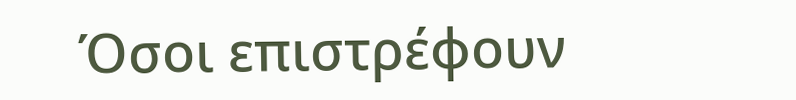Όσοι επιστρέφουν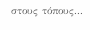στους τόπους...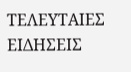ΤΕΛΕΥΤΑΙΕΣ ΕΙΔΗΣΕΙΣ